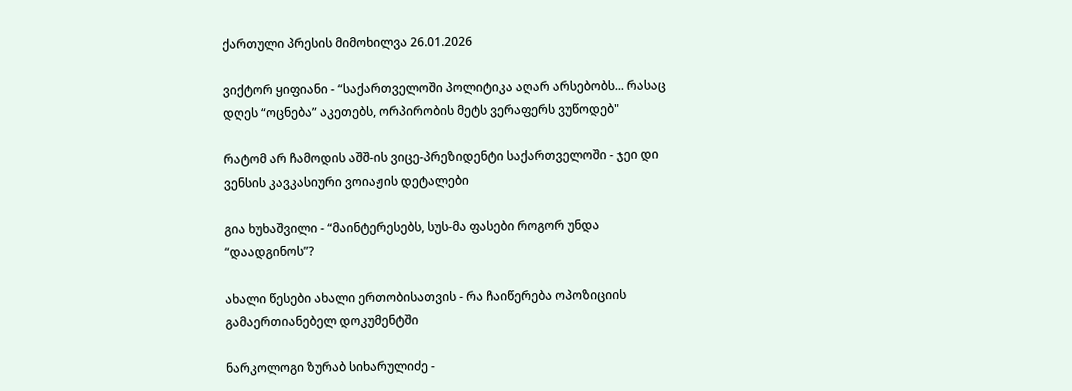ქართული პრესის მიმოხილვა 26.01.2026

ვიქტორ ყიფიანი - “საქართველოში პოლიტიკა აღარ არსებობს... რასაც დღეს “ოცნება” აკეთებს, ორპირობის მეტს ვერაფერს ვუწოდებ"

რატომ არ ჩამოდის აშშ-ის ვიცე-პრეზიდენტი საქართველოში - ჯეი დი ვენსის კავკასიური ვოიაჟის დეტალები

გია ხუხაშვილი - “მაინტერესებს, სუს-მა ფასები როგორ უნდა “დაადგინოს”?

ახალი წესები ახალი ერთობისათვის - რა ჩაიწერება ოპოზიციის გამაერთიანებელ დოკუმენტში

ნარკოლოგი ზურაბ სიხარულიძე -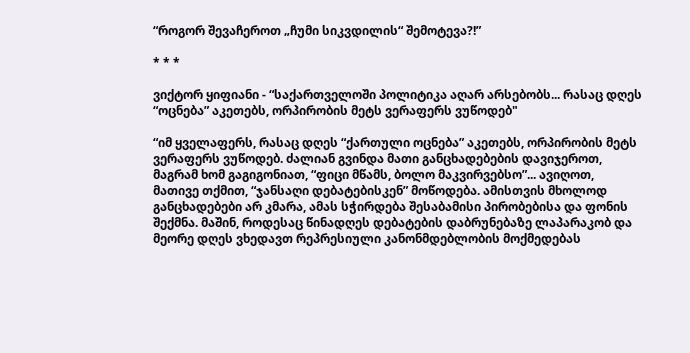“როგორ შევაჩეროთ „ჩუმი სიკვდილის“ შემოტევა?!”

* * *

ვიქტორ ყიფიანი - “საქართველოში პოლიტიკა აღარ არსებობს... რასაც დღეს “ოცნება” აკეთებს, ორპირობის მეტს ვერაფერს ვუწოდებ"

“იმ ყველაფერს, რასაც დღეს “ქართული ოცნება” აკეთებს, ორპირობის მეტს ვერაფერს ვუწოდებ. ძალიან გვინდა მათი განცხადებების დავიჯეროთ, მაგრამ ხომ გაგიგონიათ, “ფიცი მწამს, ბოლო მაკვირვებსო”... ავიღოთ, მათივე თქმით, “ჯანსაღი დებატებისკენ” მოწოდება. ამისთვის მხოლოდ განცხადებები არ კმარა, ამას სჭირდება შესაბამისი პირობებისა და ფონის შექმნა. მაშინ, როდესაც წინადღეს დებატების დაბრუნებაზე ლაპარაკობ და მეორე დღეს ვხედავთ რეპრესიული კანონმდებლობის მოქმედებას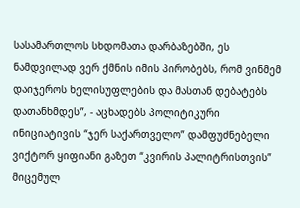სასამართლოს სხდომათა დარბაზებში, ეს ნამდვილად ვერ ქმნის იმის პირობებს, რომ ვინმემ დაიჯეროს ხელისუფლების და მასთან დებატებს დათანხმდეს”, - აცხადებს პოლიტიკური ინიციატივის “ჯერ საქართველო” დამფუძნებელი ვიქტორ ყიფიანი გაზეთ “კვირის პალიტრისთვის” მიცემულ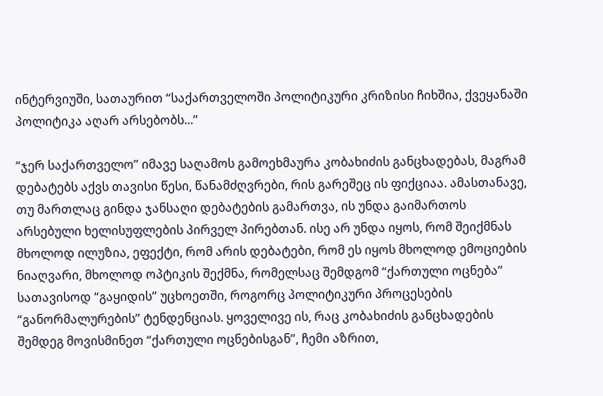ინტერვიუში, სათაურით “საქართველოში პოლიტიკური კრიზისი ჩიხშია, ქვეყანაში პოლიტიკა აღარ არსებობს...”

“ჯერ საქართველო” იმავე საღამოს გამოეხმაურა კობახიძის განცხადებას, მაგრამ დებატებს აქვს თავისი წესი, წანამძღვრები, რის გარეშეც ის ფიქციაა. ამასთანავე, თუ მართლაც გინდა ჯანსაღი დებატების გამართვა, ის უნდა გაიმართოს არსებული ხელისუფლების პირველ პირებთან. ისე არ უნდა იყოს, რომ შეიქმნას მხოლოდ ილუზია, ეფექტი, რომ არის დებატები, რომ ეს იყოს მხოლოდ ემოციების ნიაღვარი, მხოლოდ ოპტიკის შექმნა, რომელსაც შემდგომ “ქართული ოცნება” სათავისოდ “გაყიდის” უცხოეთში, როგორც პოლიტიკური პროცესების “განორმალურების” ტენდენციას. ყოველივე ის, რაც კობახიძის განცხადების შემდეგ მოვისმინეთ “ქართული ოცნებისგან”, ჩემი აზრით,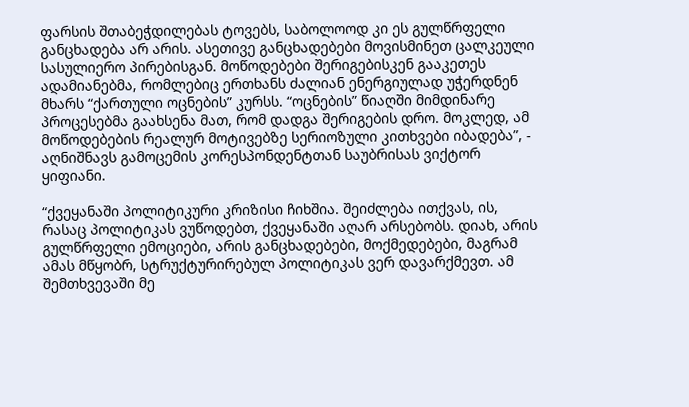ფარსის შთაბეჭდილებას ტოვებს, საბოლოოდ კი ეს გულწრფელი განცხადება არ არის. ასეთივე განცხადებები მოვისმინეთ ცალკეული სასულიერო პირებისგან. მოწოდებები შერიგებისკენ გააკეთეს ადამიანებმა, რომლებიც ერთხანს ძალიან ენერგიულად უჭერდნენ მხარს “ქართული ოცნების” კურსს. “ოცნების” წიაღში მიმდინარე პროცესებმა გაახსენა მათ, რომ დადგა შერიგების დრო. მოკლედ, ამ მოწოდებების რეალურ მოტივებზე სერიოზული კითხვები იბადება”, - აღნიშნავს გამოცემის კორესპონდენტთან საუბრისას ვიქტორ ყიფიანი.

“ქვეყანაში პოლიტიკური კრიზისი ჩიხშია. შეიძლება ითქვას, ის, რასაც პოლიტიკას ვუწოდებთ, ქვეყანაში აღარ არსებობს. დიახ, არის გულწრფელი ემოციები, არის განცხადებები, მოქმედებები, მაგრამ ამას მწყობრ, სტრუქტურირებულ პოლიტიკას ვერ დავარქმევთ. ამ შემთხვევაში მე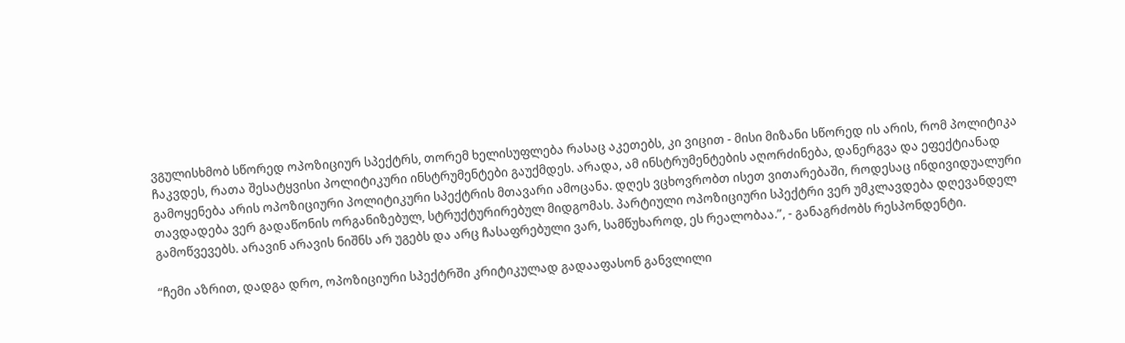ვგულისხმობ სწორედ ოპოზიციურ სპექტრს, თორემ ხელისუფლება რასაც აკეთებს, კი ვიცით - მისი მიზანი სწორედ ის არის, რომ პოლიტიკა ჩაკვდეს, რათა შესატყვისი პოლიტიკური ინსტრუმენტები გაუქმდეს. არადა, ამ ინსტრუმენტების აღორძინება, დანერგვა და ეფექტიანად გამოყენება არის ოპოზიციური პოლიტიკური სპექტრის მთავარი ამოცანა. დღეს ვცხოვრობთ ისეთ ვითარებაში, როდესაც ინდივიდუალური თავდადება ვერ გადაწონის ორგანიზებულ, სტრუქტურირებულ მიდგომას. პარტიული ოპოზიციური სპექტრი ვერ უმკლავდება დღევანდელ გამოწვევებს. არავინ არავის ნიშნს არ უგებს და არც ჩასაფრებული ვარ, სამწუხაროდ, ეს რეალობაა.”, - განაგრძობს რესპონდენტი.

“ჩემი აზრით, დადგა დრო, ოპოზიციური სპექტრში კრიტიკულად გადააფასონ განვლილი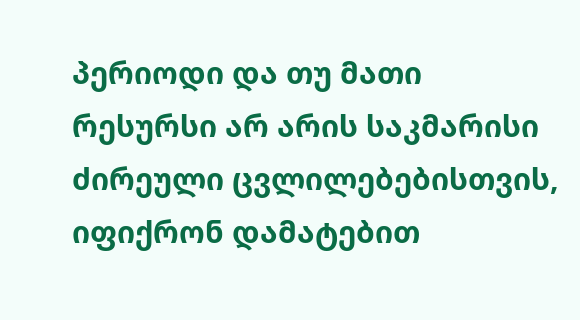პერიოდი და თუ მათი რესურსი არ არის საკმარისი ძირეული ცვლილებებისთვის, იფიქრონ დამატებით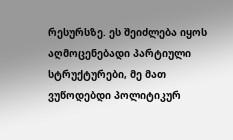რესურსზე. ეს შეიძლება იყოს აღმოცენებადი პარტიული სტრუქტურები, მე მათ ვუწოდებდი პოლიტიკურ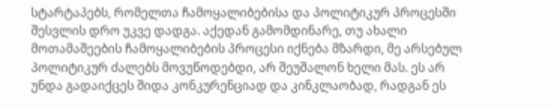სტარტაპებს, რომელთა ჩამოყალიბებისა და პოლიტიკურ პროცესში შესვლის დრო უკვე დადგა. აქედან გამომდინარე, თუ ახალი მოთამაშეების ჩამოყალიბების პროცესი იქნება მზარდი, მე არსებულ პოლიტიკურ ძალებს მოვუწოდებდი, არ შეუშალონ ხელი მას. ეს არ უნდა გადაიქცეს შიდა კონკურენციად და კინკლაობად, რადგან ეს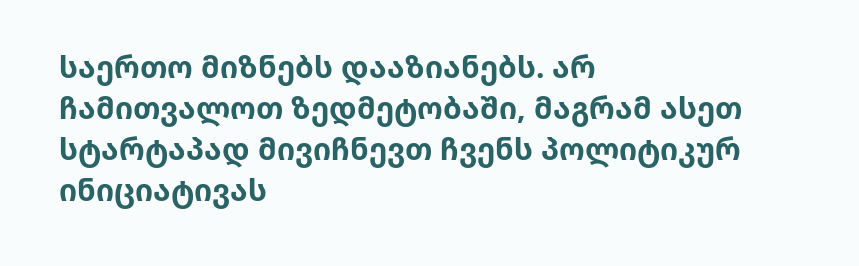საერთო მიზნებს დააზიანებს. არ ჩამითვალოთ ზედმეტობაში, მაგრამ ასეთ სტარტაპად მივიჩნევთ ჩვენს პოლიტიკურ ინიციატივას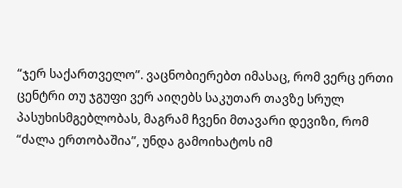“ჯერ საქართველო”. ვაცნობიერებთ იმასაც, რომ ვერც ერთი ცენტრი თუ ჯგუფი ვერ აიღებს საკუთარ თავზე სრულ პასუხისმგებლობას, მაგრამ ჩვენი მთავარი დევიზი, რომ “ძალა ერთობაშია”, უნდა გამოიხატოს იმ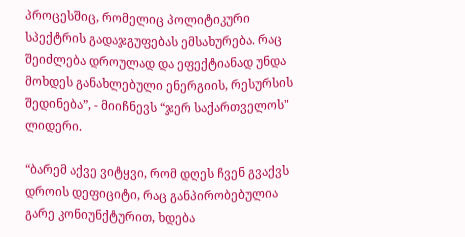პროცესშიც, რომელიც პოლიტიკური სპექტრის გადაჯგუფებას ემსახურება. რაც შეიძლება დროულად და ეფექტიანად უნდა მოხდეს განახლებული ენერგიის, რესურსის შედინება”, - მიიჩნევს “ჯერ საქართველოს" ლიდერი.

“ბარემ აქვე ვიტყვი, რომ დღეს ჩვენ გვაქვს დროის დეფიციტი, რაც განპირობებულია გარე კონიუნქტურით, ხდება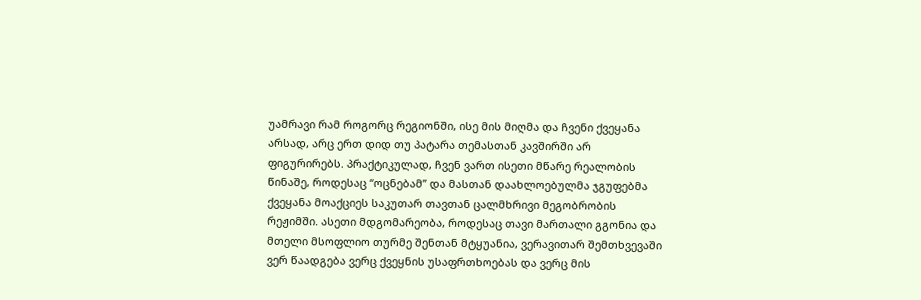უამრავი რამ როგორც რეგიონში, ისე მის მიღმა და ჩვენი ქვეყანა არსად, არც ერთ დიდ თუ პატარა თემასთან კავშირში არ ფიგურირებს. პრაქტიკულად, ჩვენ ვართ ისეთი მწარე რეალობის წინაშე, როდესაც “ოცნებამ” და მასთან დაახლოებულმა ჯგუფებმა ქვეყანა მოაქციეს საკუთარ თავთან ცალმხრივი მეგობრობის რეჟიმში. ასეთი მდგომარეობა, როდესაც თავი მართალი გგონია და მთელი მსოფლიო თურმე შენთან მტყუანია, ვერავითარ შემთხვევაში ვერ წაადგება ვერც ქვეყნის უსაფრთხოებას და ვერც მის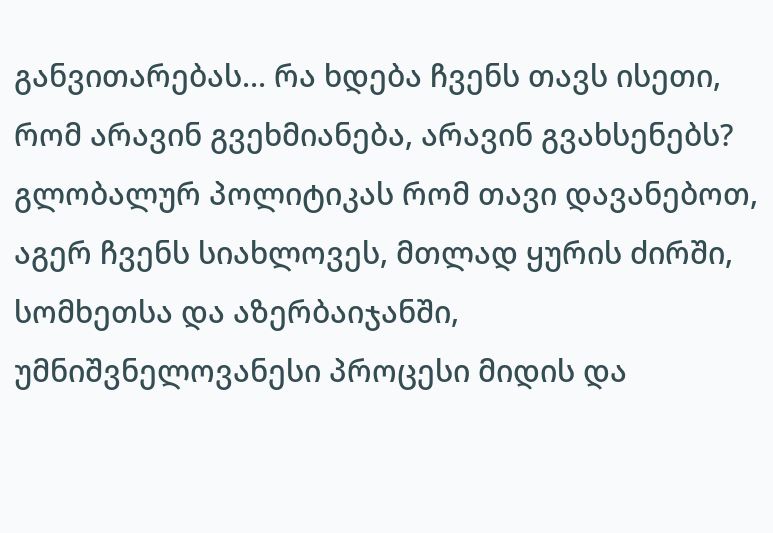განვითარებას... რა ხდება ჩვენს თავს ისეთი, რომ არავინ გვეხმიანება, არავინ გვახსენებს? გლობალურ პოლიტიკას რომ თავი დავანებოთ, აგერ ჩვენს სიახლოვეს, მთლად ყურის ძირში, სომხეთსა და აზერბაიჯანში, უმნიშვნელოვანესი პროცესი მიდის და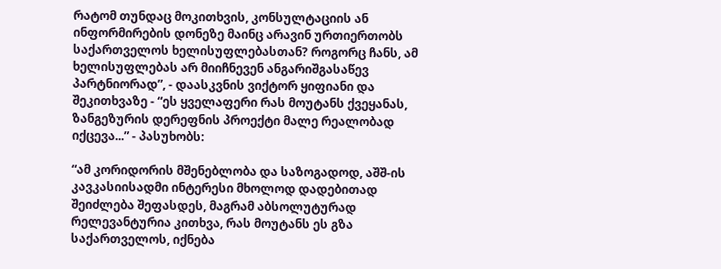რატომ თუნდაც მოკითხვის, კონსულტაციის ან ინფორმირების დონეზე მაინც არავინ ურთიერთობს საქართველოს ხელისუფლებასთან? როგორც ჩანს, ამ ხელისუფლებას არ მიიჩნევენ ანგარიშგასაწევ პარტნიორად”, - დაასკვნის ვიქტორ ყიფიანი და შეკითხვაზე - “ეს ყველაფერი რას მოუტანს ქვეყანას, ზანგეზურის დერეფნის პროექტი მალე რეალობად იქცევა...” - პასუხობს:

“ამ კორიდორის მშენებლობა და საზოგადოდ, აშშ-ის კავკასიისადმი ინტერესი მხოლოდ დადებითად შეიძლება შეფასდეს, მაგრამ აბსოლუტურად რელევანტურია კითხვა, რას მოუტანს ეს გზა საქართველოს, იქნება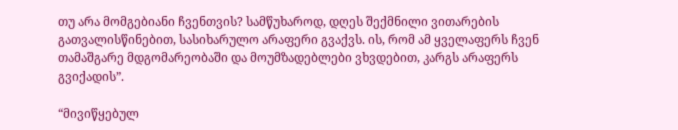თუ არა მომგებიანი ჩვენთვის? სამწუხაროდ, დღეს შექმნილი ვითარების გათვალისწინებით, სასიხარულო არაფერი გვაქვს. ის, რომ ამ ყველაფერს ჩვენ თამაშგარე მდგომარეობაში და მოუმზადებლები ვხვდებით, კარგს არაფერს გვიქადის”.

“მივიწყებულ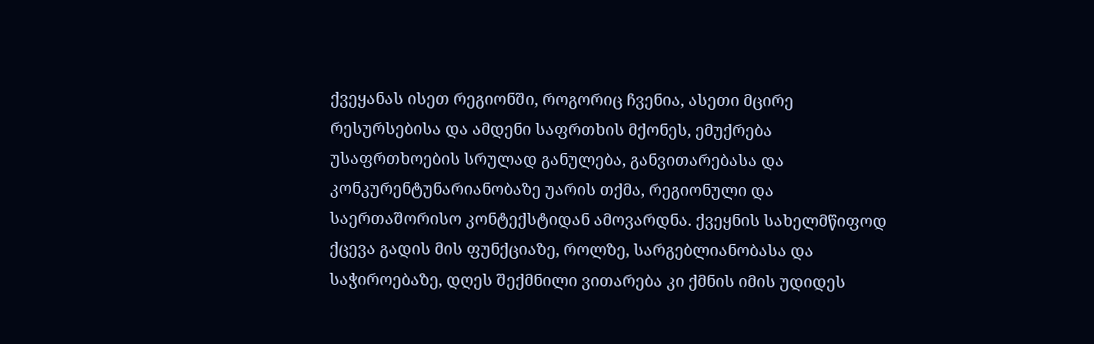ქვეყანას ისეთ რეგიონში, როგორიც ჩვენია, ასეთი მცირე რესურსებისა და ამდენი საფრთხის მქონეს, ემუქრება უსაფრთხოების სრულად განულება, განვითარებასა და კონკურენტუნარიანობაზე უარის თქმა, რეგიონული და საერთაშორისო კონტექსტიდან ამოვარდნა. ქვეყნის სახელმწიფოდ ქცევა გადის მის ფუნქციაზე, როლზე, სარგებლიანობასა და საჭიროებაზე, დღეს შექმნილი ვითარება კი ქმნის იმის უდიდეს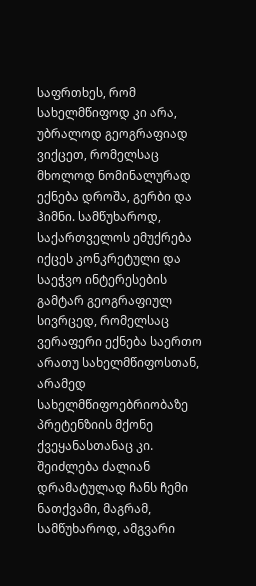საფრთხეს, რომ სახელმწიფოდ კი არა, უბრალოდ გეოგრაფიად ვიქცეთ, რომელსაც მხოლოდ ნომინალურად ექნება დროშა, გერბი და ჰიმნი. სამწუხაროდ, საქართველოს ემუქრება იქცეს კონკრეტული და საეჭვო ინტერესების გამტარ გეოგრაფიულ სივრცედ, რომელსაც ვერაფერი ექნება საერთო არათუ სახელმწიფოსთან, არამედ სახელმწიფოებრიობაზე პრეტენზიის მქონე ქვეყანასთანაც კი. შეიძლება ძალიან დრამატულად ჩანს ჩემი ნათქვამი, მაგრამ, სამწუხაროდ, ამგვარი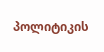პოლიტიკის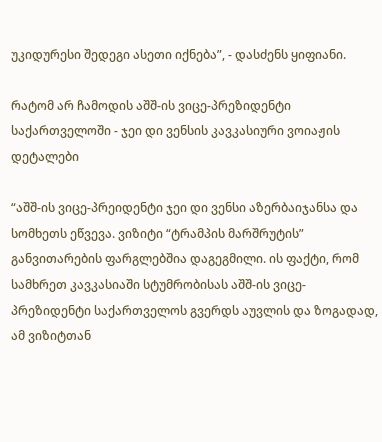უკიდურესი შედეგი ასეთი იქნება”, - დასძენს ყიფიანი.

რატომ არ ჩამოდის აშშ-ის ვიცე-პრეზიდენტი საქართველოში - ჯეი დი ვენსის კავკასიური ვოიაჟის დეტალები

“აშშ-ის ვიცე-პრეიდენტი ჯეი დი ვენსი აზერბაიჯანსა და სომხეთს ეწვევა. ვიზიტი “ტრამპის მარშრუტის” განვითარების ფარგლებშია დაგეგმილი. ის ფაქტი, რომ სამხრეთ კავკასიაში სტუმრობისას აშშ-ის ვიცე-პრეზიდენტი საქართველოს გვერდს აუვლის და ზოგადად, ამ ვიზიტთან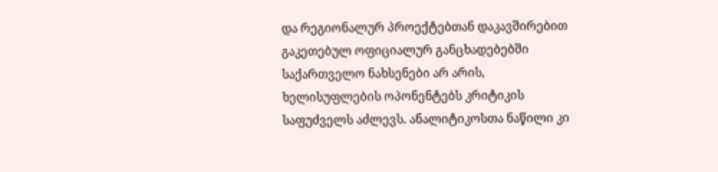და რეგიონალურ პროექტებთან დაკავშირებით გაკეთებულ ოფიციალურ განცხადებებში საქართველო ნახსენები არ არის, ხელისუფლების ოპონენტებს კრიტიკის საფუძველს აძლევს. ანალიტიკოსთა ნაწილი კი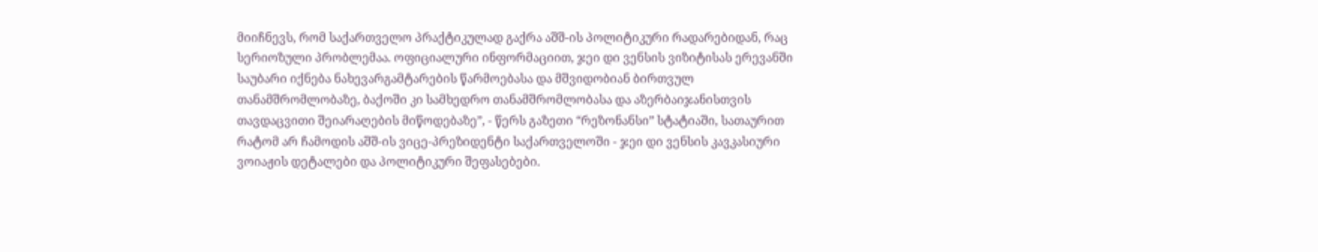მიიჩნევს, რომ საქართველო პრაქტიკულად გაქრა აშშ-ის პოლიტიკური რადარებიდან, რაც სერიოზული პრობლემაა. ოფიციალური ინფორმაციით, ჯეი დი ვენსის ვიზიტისას ერევანში საუბარი იქნება ნახევარგამტარების წარმოებასა და მშვიდობიან ბირთვულ თანამშრომლობაზე, ბაქოში კი სამხედრო თანამშრომლობასა და აზერბაიჯანისთვის თავდაცვითი შეიარაღების მიწოდებაზე”, - წერს გაზეთი “რეზონანსი” სტატიაში, სათაურით რატომ არ ჩამოდის აშშ-ის ვიცე-პრეზიდენტი საქართველოში - ჯეი დი ვენსის კავკასიური ვოიაჟის დეტალები და პოლიტიკური შეფასებები.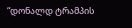“დონალდ ტრამპის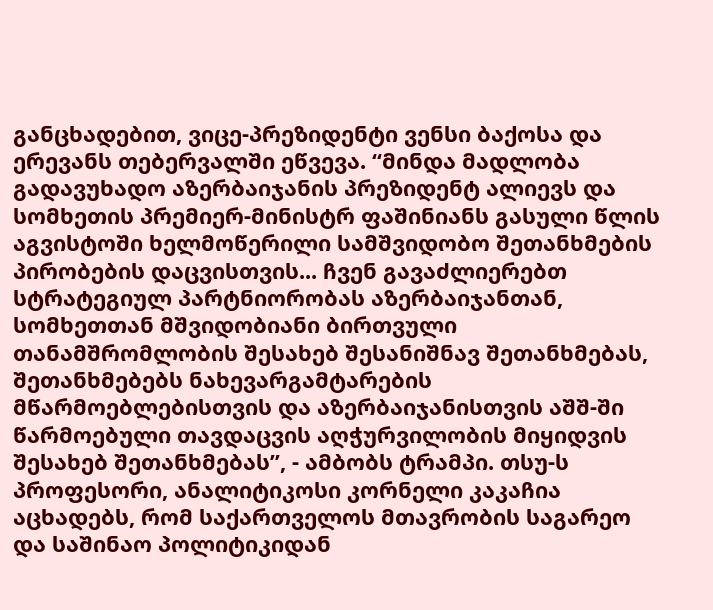განცხადებით, ვიცე-პრეზიდენტი ვენსი ბაქოსა და ერევანს თებერვალში ეწვევა. “მინდა მადლობა გადავუხადო აზერბაიჯანის პრეზიდენტ ალიევს და სომხეთის პრემიერ-მინისტრ ფაშინიანს გასული წლის აგვისტოში ხელმოწერილი სამშვიდობო შეთანხმების პირობების დაცვისთვის... ჩვენ გავაძლიერებთ სტრატეგიულ პარტნიორობას აზერბაიჯანთან, სომხეთთან მშვიდობიანი ბირთვული თანამშრომლობის შესახებ შესანიშნავ შეთანხმებას, შეთანხმებებს ნახევარგამტარების მწარმოებლებისთვის და აზერბაიჯანისთვის აშშ-ში წარმოებული თავდაცვის აღჭურვილობის მიყიდვის შესახებ შეთანხმებას”, - ამბობს ტრამპი. თსუ-ს პროფესორი, ანალიტიკოსი კორნელი კაკაჩია აცხადებს, რომ საქართველოს მთავრობის საგარეო და საშინაო პოლიტიკიდან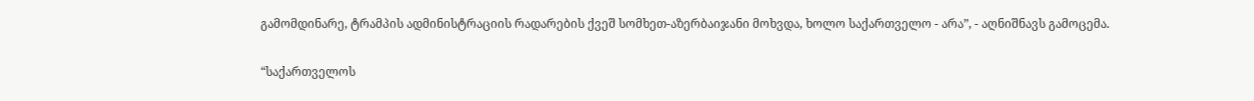გამომდინარე, ტრამპის ადმინისტრაციის რადარების ქვეშ სომხეთ-აზერბაიჯანი მოხვდა, ხოლო საქართველო - არა”, - აღნიშნავს გამოცემა.

“საქართველოს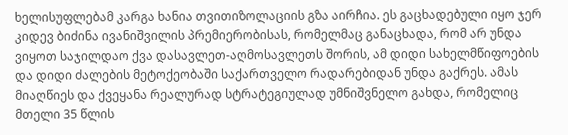ხელისუფლებამ კარგა ხანია თვითიზოლაციის გზა აირჩია. ეს გაცხადებული იყო ჯერ კიდევ ბიძინა ივანიშვილის პრემიერობისას, რომელმაც განაცხადა, რომ არ უნდა ვიყოთ საჯილდაო ქვა დასავლეთ-აღმოსავლეთს შორის, ამ დიდი სახელმწიფოების და დიდი ძალების მეტოქეობაში საქართველო რადარებიდან უნდა გაქრეს. ამას მიაღწიეს და ქვეყანა რეალურად სტრატეგიულად უმნიშვნელო გახდა, რომელიც მთელი 35 წლის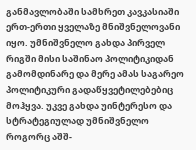განმავლობაში სამხრეთ კავკასიაში ერთ-ერთი ყველაზე მნიშვნელოვანი იყო. უმნიშვნელო გახდა პირველ რიგში მისი საშინაო პოლიტიკიდან გამომდინარე და მერე ამას საგარეო პოლიტიკური გადაწყვეტილებებიც მოჰყვა. უკვე გახდა უინტერესო და სტრატეგიულად უმნიშვნელო როგორც აშშ-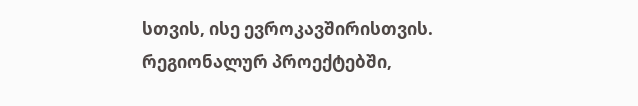სთვის, ისე ევროკავშირისთვის. რეგიონალურ პროექტებში,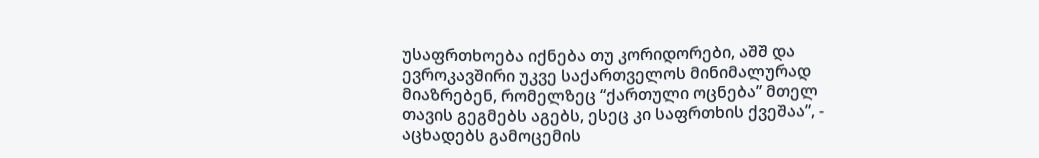უსაფრთხოება იქნება თუ კორიდორები, აშშ და ევროკავშირი უკვე საქართველოს მინიმალურად მიაზრებენ, რომელზეც “ქართული ოცნება” მთელ თავის გეგმებს აგებს, ესეც კი საფრთხის ქვეშაა”, - აცხადებს გამოცემის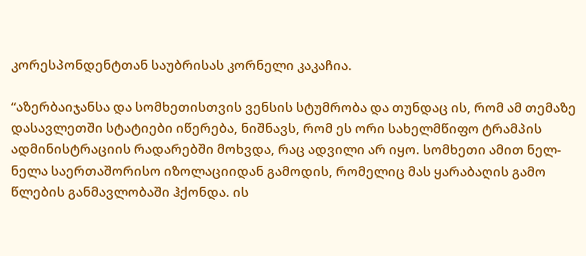კორესპონდენტთან საუბრისას კორნელი კაკაჩია.

“აზერბაიჯანსა და სომხეთისთვის ვენსის სტუმრობა და თუნდაც ის, რომ ამ თემაზე დასავლეთში სტატიები იწერება, ნიშნავს, რომ ეს ორი სახელმწიფო ტრამპის ადმინისტრაციის რადარებში მოხვდა, რაც ადვილი არ იყო. სომხეთი ამით ნელ-ნელა საერთაშორისო იზოლაციიდან გამოდის, რომელიც მას ყარაბაღის გამო წლების განმავლობაში ჰქონდა. ის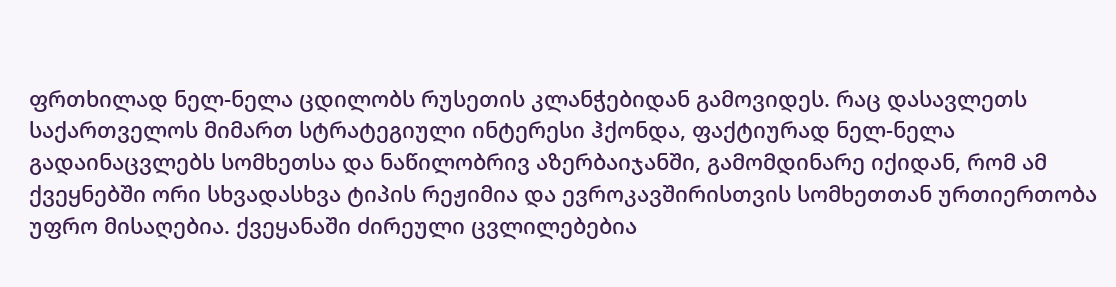ფრთხილად ნელ-ნელა ცდილობს რუსეთის კლანჭებიდან გამოვიდეს. რაც დასავლეთს საქართველოს მიმართ სტრატეგიული ინტერესი ჰქონდა, ფაქტიურად ნელ-ნელა გადაინაცვლებს სომხეთსა და ნაწილობრივ აზერბაიჯანში, გამომდინარე იქიდან, რომ ამ ქვეყნებში ორი სხვადასხვა ტიპის რეჟიმია და ევროკავშირისთვის სომხეთთან ურთიერთობა უფრო მისაღებია. ქვეყანაში ძირეული ცვლილებებია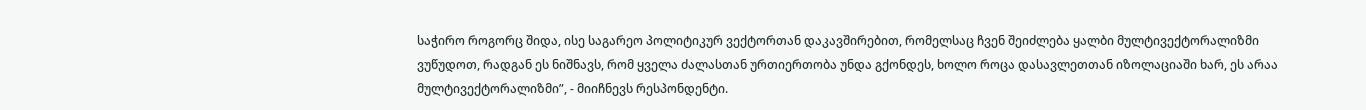საჭირო როგორც შიდა, ისე საგარეო პოლიტიკურ ვექტორთან დაკავშირებით, რომელსაც ჩვენ შეიძლება ყალბი მულტივექტორალიზმი ვუწუდოთ, რადგან ეს ნიშნავს, რომ ყველა ძალასთან ურთიერთობა უნდა გქონდეს, ხოლო როცა დასავლეთთან იზოლაციაში ხარ, ეს არაა მულტივექტორალიზმი”, - მიიჩნევს რესპონდენტი.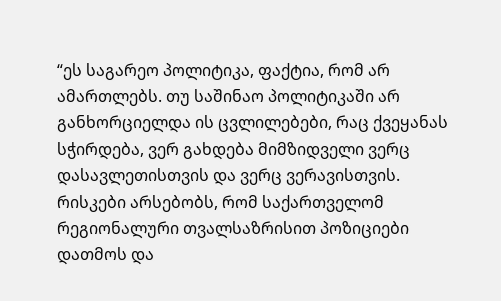“ეს საგარეო პოლიტიკა, ფაქტია, რომ არ ამართლებს. თუ საშინაო პოლიტიკაში არ განხორციელდა ის ცვლილებები, რაც ქვეყანას სჭირდება, ვერ გახდება მიმზიდველი ვერც დასავლეთისთვის და ვერც ვერავისთვის. რისკები არსებობს, რომ საქართველომ რეგიონალური თვალსაზრისით პოზიციები დათმოს და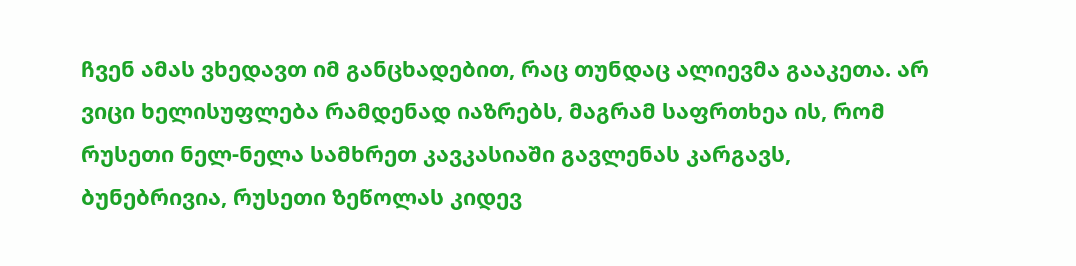ჩვენ ამას ვხედავთ იმ განცხადებით, რაც თუნდაც ალიევმა გააკეთა. არ ვიცი ხელისუფლება რამდენად იაზრებს, მაგრამ საფრთხეა ის, რომ რუსეთი ნელ-ნელა სამხრეთ კავკასიაში გავლენას კარგავს, ბუნებრივია, რუსეთი ზეწოლას კიდევ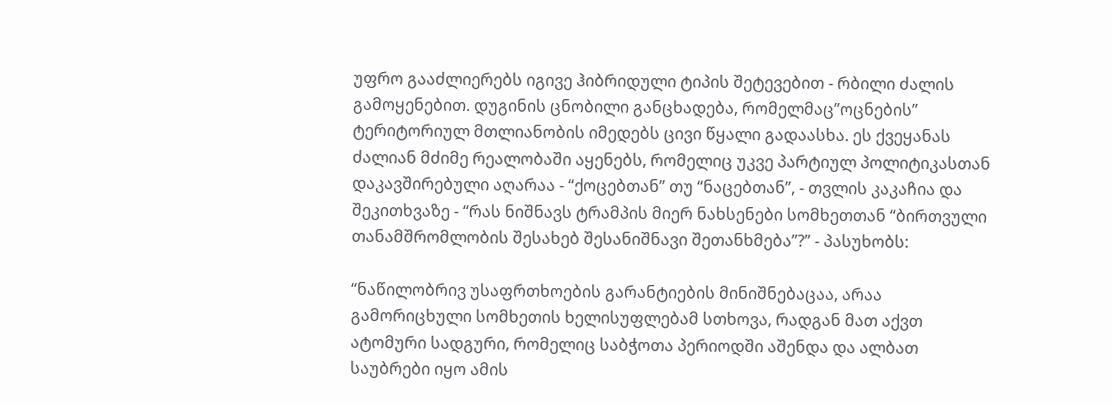უფრო გააძლიერებს იგივე ჰიბრიდული ტიპის შეტევებით - რბილი ძალის გამოყენებით. დუგინის ცნობილი განცხადება, რომელმაც”ოცნების” ტერიტორიულ მთლიანობის იმედებს ცივი წყალი გადაასხა. ეს ქვეყანას ძალიან მძიმე რეალობაში აყენებს, რომელიც უკვე პარტიულ პოლიტიკასთან დაკავშირებული აღარაა - “ქოცებთან” თუ “ნაცებთან”, - თვლის კაკაჩია და შეკითხვაზე - “რას ნიშნავს ტრამპის მიერ ნახსენები სომხეთთან “ბირთვული თანამშრომლობის შესახებ შესანიშნავი შეთანხმება”?” - პასუხობს:

“ნაწილობრივ უსაფრთხოების გარანტიების მინიშნებაცაა, არაა გამორიცხული სომხეთის ხელისუფლებამ სთხოვა, რადგან მათ აქვთ ატომური სადგური, რომელიც საბჭოთა პერიოდში აშენდა და ალბათ საუბრები იყო ამის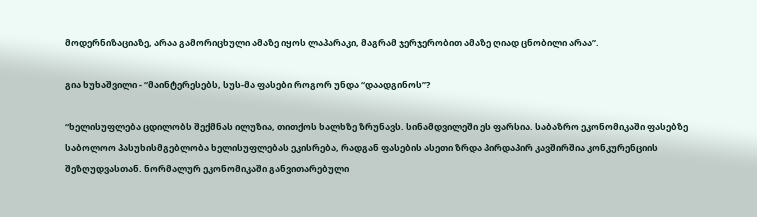მოდერნიზაციაზე, არაა გამორიცხული ამაზე იყოს ლაპარაკი, მაგრამ ჯერჯერობით ამაზე ღიად ცნობილი არაა”.

გია ხუხაშვილი - “მაინტერესებს, სუს-მა ფასები როგორ უნდა “დაადგინოს”?

“ხელისუფლება ცდილობს შექმნას ილუზია, თითქოს ხალხზე ზრუნავს. სინამდვილეში ეს ფარსია. საბაზრო ეკონომიკაში ფასებზე საბოლოო პასუხისმგებლობა ხელისუფლებას ეკისრება, რადგან ფასების ასეთი ზრდა პირდაპირ კავშირშია კონკურენციის შეზღუდვასთან. ნორმალურ ეკონომიკაში განვითარებული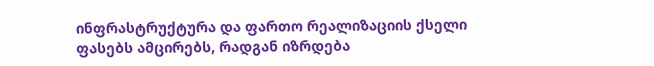ინფრასტრუქტურა და ფართო რეალიზაციის ქსელი ფასებს ამცირებს, რადგან იზრდება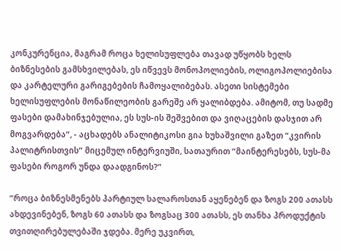კონკურენცია, მაგრამ როცა ხელისუფლება თავად უწყობს ხელს ბიზნესების გამსხვილებას, ეს იწვევს მონოპოლიების, ოლიგოპოლიებისა და კარტელური გარიგებების ჩამოყალიბებას. ასეთი სისტემები ხელისუფლების მონაწილეობის გარეშე არ ყალიბდება. ამიტომ, თუ სადმე ფასები დამახინჯებულია, ეს სუს-ის შეშვებით და ვიღაცების დასჯით არ მოგვარდება”, - აცხადებს ანალიტიკოსი გია ხუხაშვილი გაზეთ “კვირის პალიტრისთვის” მიცემულ ინტერვიუში, სათაურით “მაინტერესებს, სუს-მა ფასები როგორ უნდა დაადგინოს?”

“როცა ბიზნესმენებს პარტიულ სალაროსთან აყენებენ და ზოგს 200 ათასს ახდევინებენ, ზოგს 60 ათასს და ზოგსაც 300 ათასს, ეს თანხა პროდუქტის თვითღირებულებაში ჯდება. მერე უკვირთ,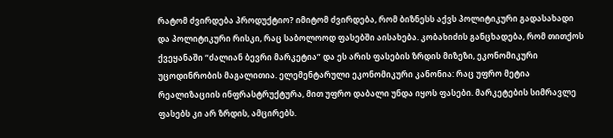რატომ ძვირდება პროდუქტიო? იმიტომ ძვირდება, რომ ბიზნესს აქვს პოლიტიკური გადასახადი და პოლიტიკური რისკი, რაც საბოლოოდ ფასებში აისახება. კობახიძის განცხადება, რომ თითქოს ქვეყანაში “ძალიან ბევრი მარკეტია” და ეს არის ფასების ზრდის მიზეზი, ეკონომიკური უცოდინრობის მაგალითია. ელემენტარული ეკონომიკური კანონია: რაც უფრო მეტია რეალიზაციის ინფრასტრუქტურა, მით უფრო დაბალი უნდა იყოს ფასები. მარკეტების სიმრავლე ფასებს კი არ ზრდის, ამცირებს.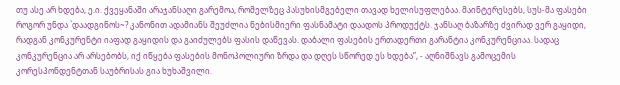თუ ასე არ ხდება, ე.ი. ქვეყანაში არაჯანსაღი გარემოა, რომელზეც პასუხისმგებელი თავად ხელისუფლებაა. მაინტერესებს, სუს-მა ფასები როგორ უნდა `დაადგინოს~? კანონით ადამიანს შეუძლია ნებისმიერი ფასნამატი დაადოს პროდუქტს. ჯანსაღ ბაზარზე ძვირად ვერ გაყიდი, რადგან კონკურენტი იაფად გაყიდის და გაიძულებს ფასის დაწევას. დაბალი ფასების ერთადერთი გარანტია კონკურენციაა. სადაც კონკურენცია არ არსებობს, იქ იწყება ფასების მონოპოლიური ზრდა და დღეს სწორედ ეს ხდება”, - აღნიშნავს გამოცემის კორესპონდენტთან საუბრისას გია ხუხაშვილი.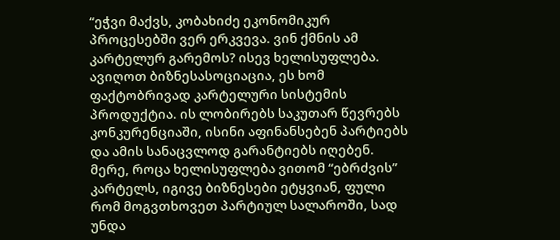“ეჭვი მაქვს, კობახიძე ეკონომიკურ პროცესებში ვერ ერკვევა. ვინ ქმნის ამ კარტელურ გარემოს? ისევ ხელისუფლება. ავიღოთ ბიზნესასოციაცია, ეს ხომ ფაქტობრივად კარტელური სისტემის პროდუქტია. ის ლობირებს საკუთარ წევრებს კონკურენციაში, ისინი აფინანსებენ პარტიებს და ამის სანაცვლოდ გარანტიებს იღებენ. მერე, როცა ხელისუფლება ვითომ “ებრძვის” კარტელს, იგივე ბიზნესები ეტყვიან, ფული რომ მოგვთხოვეთ პარტიულ სალაროში, სად უნდა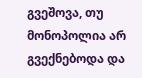გვეშოვა, თუ მონოპოლია არ გვექნებოდა და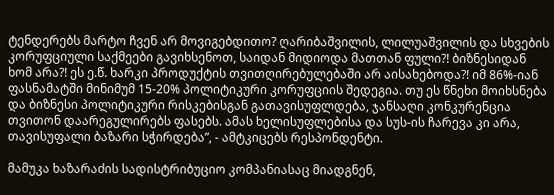ტენდერებს მარტო ჩვენ არ მოვიგებდითო? ღარიბაშვილის, ლილუაშვილის და სხვების კორუფციული საქმეები გავიხსენოთ, საიდან მიდიოდა მათთან ფული?! ბიზნესიდან ხომ არა?! ეს ე.წ. ხარკი პროდუქტის თვითღირებულებაში არ აისახებოდა?! იმ 86%-იან ფასნამატში მინიმუმ 15-20% პოლიტიკური კორუფციის შედეგია. თუ ეს წნეხი მოიხსნება და ბიზნესი პოლიტიკური რისკებისგან გათავისუფლდება, ჯანსაღი კონკურენცია თვითონ დაარეგულირებს ფასებს. ამას ხელისუფლებისა და სუს-ის ჩარევა კი არა, თავისუფალი ბაზარი სჭირდება”, - ამტკიცებს რესპონდენტი.

მამუკა ხაზარაძის სადისტრიბუციო კომპანიასაც მიადგნენ,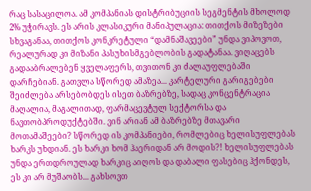რაც სასაცილოა. ამ კომპანიას დისტრიბუციის სეგმენტის მხოლოდ 2% უჭირავს. ეს არის კლასიკური მანიპულაცია: თითქოს მიზეზები სხვაგანაა, თითქოს კონკრეტული “დამნაშავეები” უნდა ვიპოვოთ, რეალურად კი მიზანი პასუხისმგებლობის გადატანაა. ვიღაცებს გადააბრალებენ ყველაფერს, თვითონ კი ძალაუფლებაში დარჩებიან. გათვლა სწორედ ამაზეა... კარტელური გარიგებები შეიძლება არსებობდეს ისეთ ბაზრებზე, სადაც კონცენტრაცია მაღალია, მაგალითად, ფარმაცევტულ სექტორსა და ნავთობპროდუქტებში. ვინ არიან ამ ბაზრებზე მთავარი მოთამაშეები? სწორედ ის კომპანიები, რომლებიც ხელისუფლებას ხარკს უხდიან. ეს ხარკი ხომ ჰაერიდან არ მოდის?! ხელისუფლებას უნდა ერთდროულად ხარკიც აიღოს და დაბალი ფასებიც ჰქონდეს, ეს კი არ მუშაობს... გახსოვთ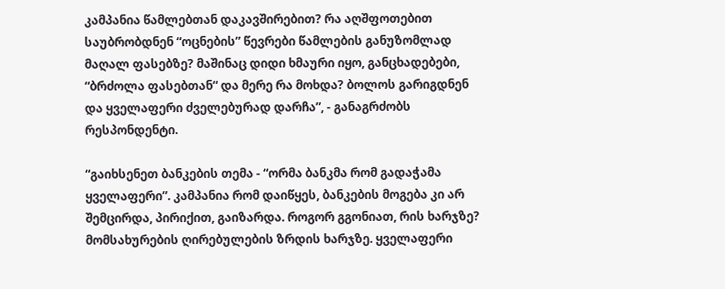კამპანია წამლებთან დაკავშირებით? რა აღშფოთებით საუბრობდნენ “ოცნების” წევრები წამლების განუზომლად მაღალ ფასებზე? მაშინაც დიდი ხმაური იყო, განცხადებები, “ბრძოლა ფასებთან“ და მერე რა მოხდა? ბოლოს გარიგდნენ და ყველაფერი ძველებურად დარჩა”, - განაგრძობს რესპონდენტი.

“გაიხსენეთ ბანკების თემა - “ორმა ბანკმა რომ გადაჭამა ყველაფერი”. კამპანია რომ დაიწყეს, ბანკების მოგება კი არ შემცირდა, პირიქით, გაიზარდა. როგორ გგონიათ, რის ხარჯზე? მომსახურების ღირებულების ზრდის ხარჯზე. ყველაფერი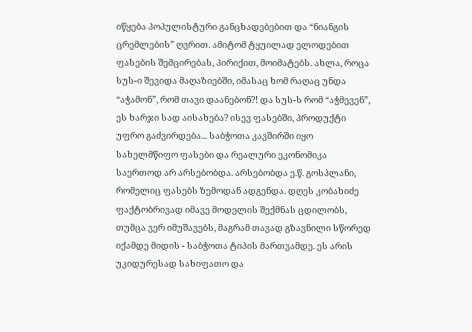იწყება პოპულისტური განცხადებებით და “ნიანგის ცრემლების” ღვრით. ამიტომ ტყუილად ელოდებით ფასების შემცირებას, პირიქით, მოიმატებს. ახლა, როცა სუს-ი შევიდა მაღაზიებში, იმასაც ხომ რაღაც უნდა “აჭამონ”, რომ თავი დაანებონ?! და სუს-ს რომ “აჭმევენ”, ეს ხარჯი სად აისახება? ისევ ფასებში, პროდუქტი უფრო გაძვირდება... საბჭოთა კავშირში იყო სახელმწიფო ფასები და რეალური ეკონომიკა საერთოდ არ არსებობდა. არსებობდა ე.წ. გოსპლანი, რომელიც ფასებს ზემოდან ადგენდა. დღეს კობახიძე ფაქტობრივად იმავე მოდელის შექმნას ცდილობს, თუმცა ვერ იმუშავებს, მაგრამ თავად გზავნილი სწორედ იქამდე მიდის - საბჭოთა ტიპის მართვამდე. ეს არის უკიდურესად სახიფათო და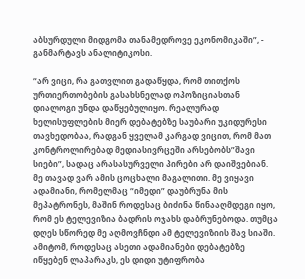აბსურდული მიდგომა თანამედროვე ეკონომიკაში”, - განმარტავს ანალიტიკოსი.

“არ ვიცი, რა გათვლით გადაწყდა, რომ თითქოს ურთიერთობების გასახსნელად ოპოზიციასთან დიალოგი უნდა დაწყებულიყო. რეალურად ხელისუფლების მიერ დებატებზე საუბარი უკიდურესი თავხედობაა, რადგან ყველამ კარგად ვიცით, რომ მათ კონტროლირებად მედიასივრცეში არსებობს”შავი სიები”, სადაც არასასურველი პირები არ დაიშვებიან. მე თავად ვარ ამის ცოცხალი მაგალითი. მე ვიყავი ადამიანი, რომელმაც “იმედი” დაუბრუნა მის მეპატრონეს, მაშინ როდესაც ბიძინა წინააღმდეგი იყო, რომ ეს ტელევიზია ბადრის ოჯახს დაბრუნებოდა. თუმცა დღეს სწორედ მე აღმოვჩნდი ამ ტელევიზიის შავ სიაში. ამიტომ, როდესაც ასეთი ადამიანები დებატებზე იწყებენ ლაპარაკს, ეს დიდი უტიფრობა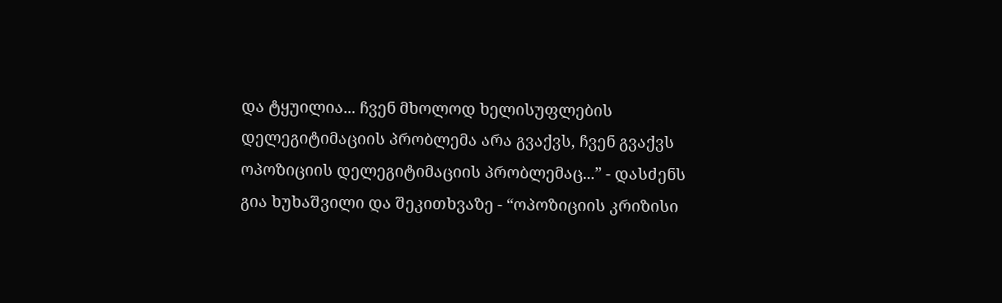და ტყუილია... ჩვენ მხოლოდ ხელისუფლების დელეგიტიმაციის პრობლემა არა გვაქვს, ჩვენ გვაქვს ოპოზიციის დელეგიტიმაციის პრობლემაც...” - დასძენს გია ხუხაშვილი და შეკითხვაზე - “ოპოზიციის კრიზისი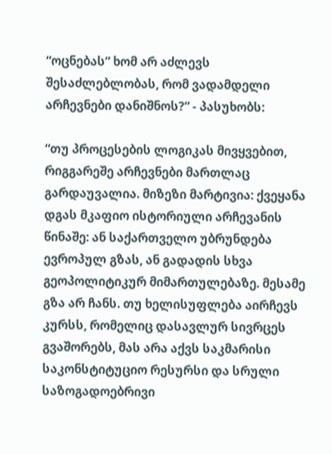“ოცნებას” ხომ არ აძლევს შესაძლებლობას, რომ ვადამდელი არჩევნები დანიშნოს?” - პასუხობს:

“თუ პროცესების ლოგიკას მივყვებით, რიგგარეშე არჩევნები მართლაც გარდაუვალია. მიზეზი მარტივია: ქვეყანა დგას მკაფიო ისტორიული არჩევანის წინაშე: ან საქართველო უბრუნდება ევროპულ გზას, ან გადადის სხვა გეოპოლიტიკურ მიმართულებაზე. მესამე გზა არ ჩანს. თუ ხელისუფლება აირჩევს კურსს, რომელიც დასავლურ სივრცეს გვაშორებს, მას არა აქვს საკმარისი საკონსტიტუციო რესურსი და სრული საზოგადოებრივი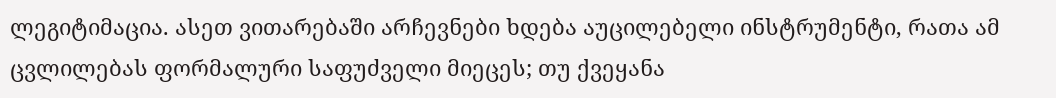ლეგიტიმაცია. ასეთ ვითარებაში არჩევნები ხდება აუცილებელი ინსტრუმენტი, რათა ამ ცვლილებას ფორმალური საფუძველი მიეცეს; თუ ქვეყანა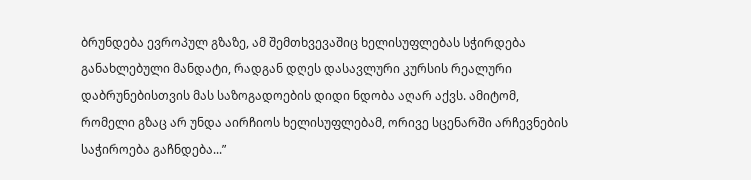ბრუნდება ევროპულ გზაზე, ამ შემთხვევაშიც ხელისუფლებას სჭირდება განახლებული მანდატი, რადგან დღეს დასავლური კურსის რეალური დაბრუნებისთვის მას საზოგადოების დიდი ნდობა აღარ აქვს. ამიტომ, რომელი გზაც არ უნდა აირჩიოს ხელისუფლებამ, ორივე სცენარში არჩევნების საჭიროება გაჩნდება...”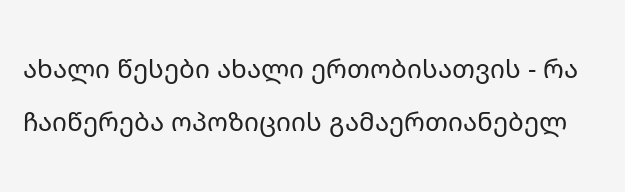ახალი წესები ახალი ერთობისათვის - რა ჩაიწერება ოპოზიციის გამაერთიანებელ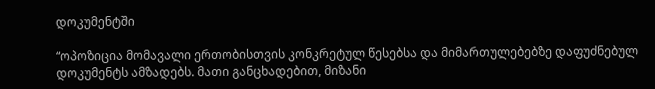დოკუმენტში

“ოპოზიცია მომავალი ერთობისთვის კონკრეტულ წესებსა და მიმართულებებზე დაფუძნებულ დოკუმენტს ამზადებს. მათი განცხადებით, მიზანი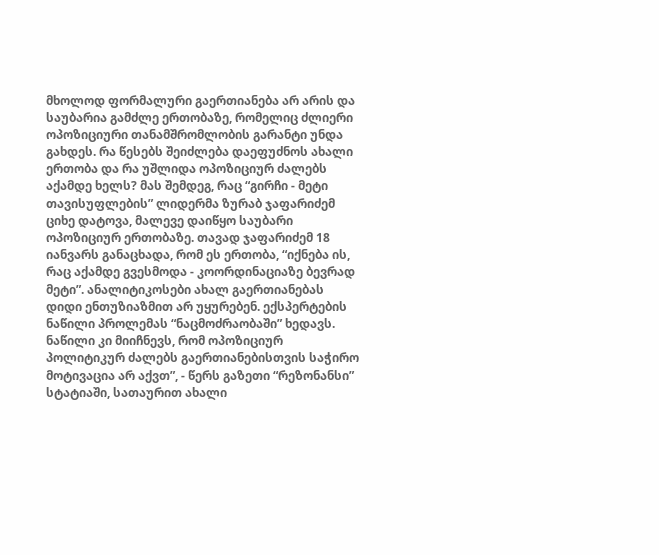მხოლოდ ფორმალური გაერთიანება არ არის და საუბარია გამძლე ერთობაზე, რომელიც ძლიერი ოპოზიციური თანამშრომლობის გარანტი უნდა გახდეს. რა წესებს შეიძლება დაეფუძნოს ახალი ერთობა და რა უშლიდა ოპოზიციურ ძალებს აქამდე ხელს? მას შემდეგ, რაც “გირჩი - მეტი თავისუფლების” ლიდერმა ზურაბ ჯაფარიძემ ციხე დატოვა, მალევე დაიწყო საუბარი ოპოზიციურ ერთობაზე. თავად ჯაფარიძემ 18 იანვარს განაცხადა, რომ ეს ერთობა, “იქნება ის, რაც აქამდე გვესმოდა - კოორდინაციაზე ბევრად მეტი”. ანალიტიკოსები ახალ გაერთიანებას დიდი ენთუზიაზმით არ უყურებენ. ექსპერტების ნაწილი პროლემას “ნაცმოძრაობაში” ხედავს. ნაწილი კი მიიჩნევს, რომ ოპოზიციურ პოლიტიკურ ძალებს გაერთიანებისთვის საჭირო მოტივაცია არ აქვთ”, - წერს გაზეთი “რეზონანსი” სტატიაში, სათაურით ახალი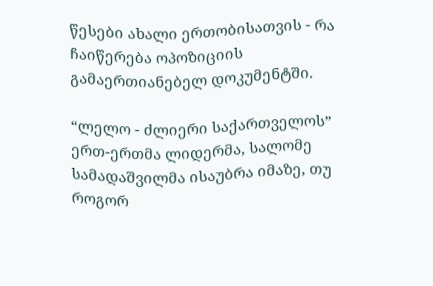წესები ახალი ერთობისათვის - რა ჩაიწერება ოპოზიციის გამაერთიანებელ დოკუმენტში.

“ლელო - ძლიერი საქართველოს” ერთ-ერთმა ლიდერმა, სალომე სამადაშვილმა ისაუბრა იმაზე, თუ როგორ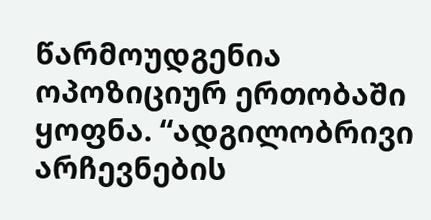წარმოუდგენია ოპოზიციურ ერთობაში ყოფნა. “ადგილობრივი არჩევნების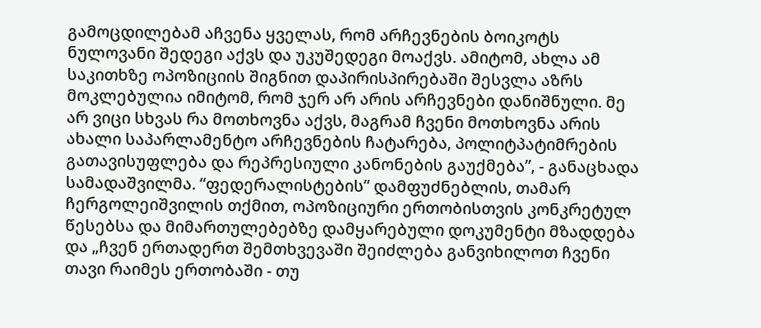გამოცდილებამ აჩვენა ყველას, რომ არჩევნების ბოიკოტს ნულოვანი შედეგი აქვს და უკუშედეგი მოაქვს. ამიტომ, ახლა ამ საკითხზე ოპოზიციის შიგნით დაპირისპირებაში შესვლა აზრს მოკლებულია იმიტომ, რომ ჯერ არ არის არჩევნები დანიშნული. მე არ ვიცი სხვას რა მოთხოვნა აქვს, მაგრამ ჩვენი მოთხოვნა არის ახალი საპარლამენტო არჩევნების ჩატარება, პოლიტპატიმრების გათავისუფლება და რეპრესიული კანონების გაუქმება”, - განაცხადა სამადაშვილმა. “ფედერალისტების” დამფუძნებლის, თამარ ჩერგოლეიშვილის თქმით, ოპოზიციური ერთობისთვის კონკრეტულ წესებსა და მიმართულებებზე დამყარებული დოკუმენტი მზადდება და „ჩვენ ერთადერთ შემთხვევაში შეიძლება განვიხილოთ ჩვენი თავი რაიმეს ერთობაში - თუ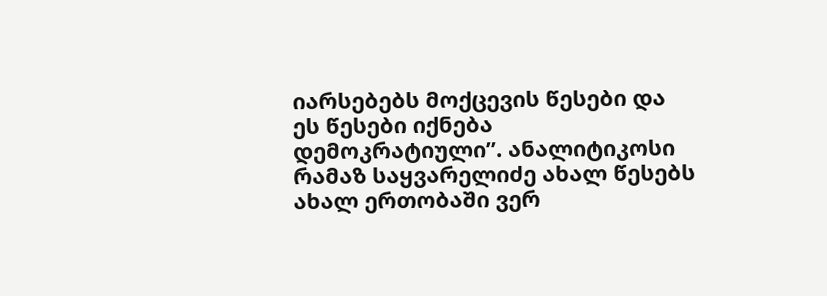იარსებებს მოქცევის წესები და ეს წესები იქნება დემოკრატიული”. ანალიტიკოსი რამაზ საყვარელიძე ახალ წესებს ახალ ერთობაში ვერ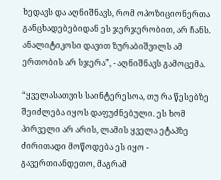ხედავს და აღნიშნავს, რომ ოპოზიციონერთა განცხადებებიდან ეს ჯერჯერობით, არ ჩანს. ანალიტიკოსი დავით ზურაბიშვილს ამ ერთობის არ სჯერა”, - აღნიშნავს გამოცემა.

“ყველასათვის საინტერესოა, თუ რა წესებზე შეიძლება იყოს დაფუძნებული. ეს ხომ პირველი არ არის, ლამის ყველა ეტაპზე ძირითადი მოწოდება ეს იყო - გავერთიანდეთო, მაგრამ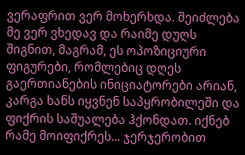ვერაფრით ვერ მოხერხდა. შეიძლება მე ვერ ვხედავ და რაიმე დუღს შიგნით, მაგრამ, ეს ოპოზიციური ფიგურები, რომლებიც დღეს გაერთიანების ინიციატორები არიან, კარგა ხანს იყვნენ საპყრობილეში და ფიქრის საშუალება ჰქონდათ. იქნებ რამე მოიფიქრეს... ჯერჯერობით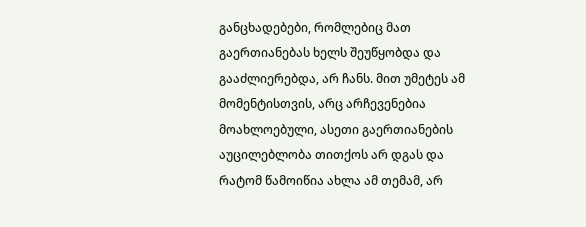განცხადებები, რომლებიც მათ გაერთიანებას ხელს შეუწყობდა და გააძლიერებდა, არ ჩანს. მით უმეტეს ამ მომენტისთვის, არც არჩევენებია მოახლოებული, ასეთი გაერთიანების აუცილებლობა თითქოს არ დგას და რატომ წამოიწია ახლა ამ თემამ, არ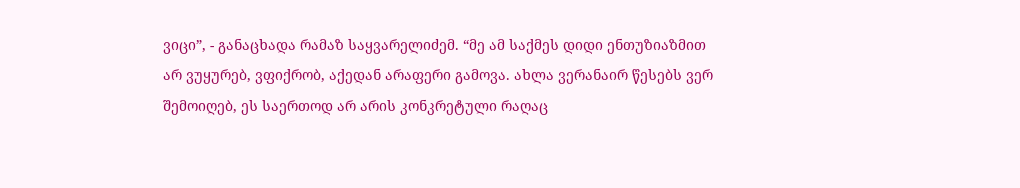ვიცი”, - განაცხადა რამაზ საყვარელიძემ. “მე ამ საქმეს დიდი ენთუზიაზმით არ ვუყურებ, ვფიქრობ, აქედან არაფერი გამოვა. ახლა ვერანაირ წესებს ვერ შემოიღებ, ეს საერთოდ არ არის კონკრეტული რაღაც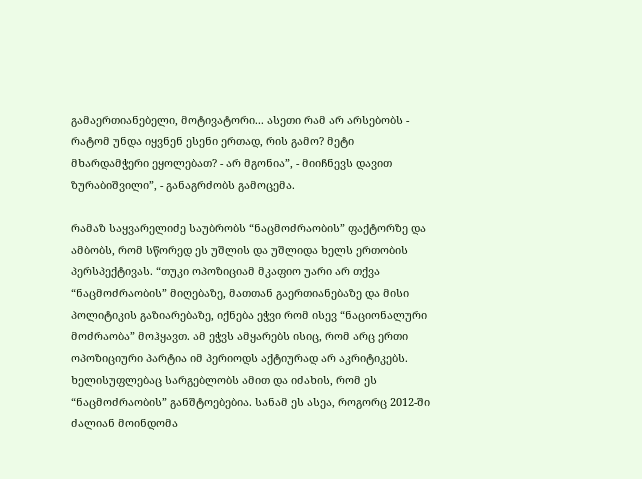გამაერთიანებელი, მოტივატორი... ასეთი რამ არ არსებობს - რატომ უნდა იყვნენ ესენი ერთად, რის გამო? მეტი მხარდამჭერი ეყოლებათ? - არ მგონია”, - მიიჩნევს დავით ზურაბიშვილი”, - განაგრძობს გამოცემა.

რამაზ საყვარელიძე საუბრობს “ნაცმოძრაობის” ფაქტორზე და ამბობს, რომ სწორედ ეს უშლის და უშლიდა ხელს ერთობის პერსპექტივას. “თუკი ოპოზიციამ მკაფიო უარი არ თქვა “ნაცმოძრაობის” მიღებაზე, მათთან გაერთიანებაზე და მისი პოლიტიკის გაზიარებაზე, იქნება ეჭვი რომ ისევ “ნაციონალური მოძრაობა” მოჰყავთ. ამ ეჭვს ამყარებს ისიც, რომ არც ერთი ოპოზიციური პარტია იმ პერიოდს აქტიურად არ აკრიტიკებს. ხელისუფლებაც სარგებლობს ამით და იძახის, რომ ეს “ნაცმოძრაობის” განშტოებებია. სანამ ეს ასეა, როგორც 2012-ში ძალიან მოინდომა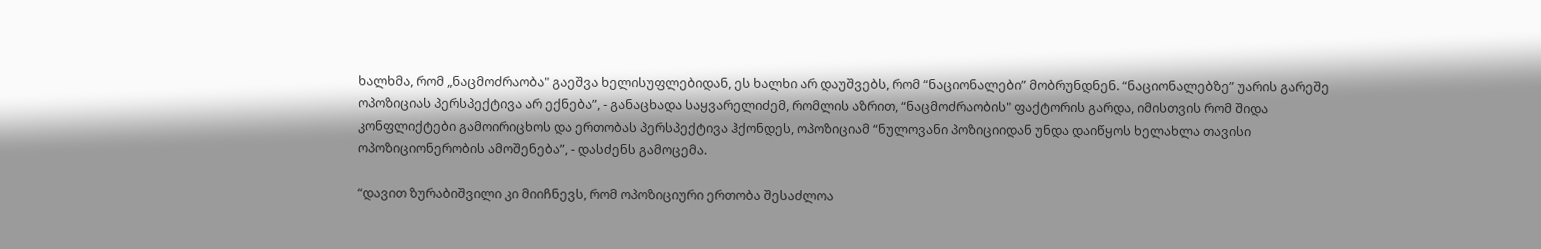ხალხმა, რომ „ნაცმოძრაობა" გაეშვა ხელისუფლებიდან, ეს ხალხი არ დაუშვებს, რომ “ნაციონალები” მობრუნდნენ. “ნაციონალებზე” უარის გარეშე ოპოზიციას პერსპექტივა არ ექნება”, - განაცხადა საყვარელიძემ, რომლის აზრით, “ნაცმოძრაობის" ფაქტორის გარდა, იმისთვის რომ შიდა კონფლიქტები გამოირიცხოს და ერთობას პერსპექტივა ჰქონდეს, ოპოზიციამ “ნულოვანი პოზიციიდან უნდა დაიწყოს ხელახლა თავისი ოპოზიციონერობის ამოშენება”, - დასძენს გამოცემა.

“დავით ზურაბიშვილი კი მიიჩნევს, რომ ოპოზიციური ერთობა შესაძლოა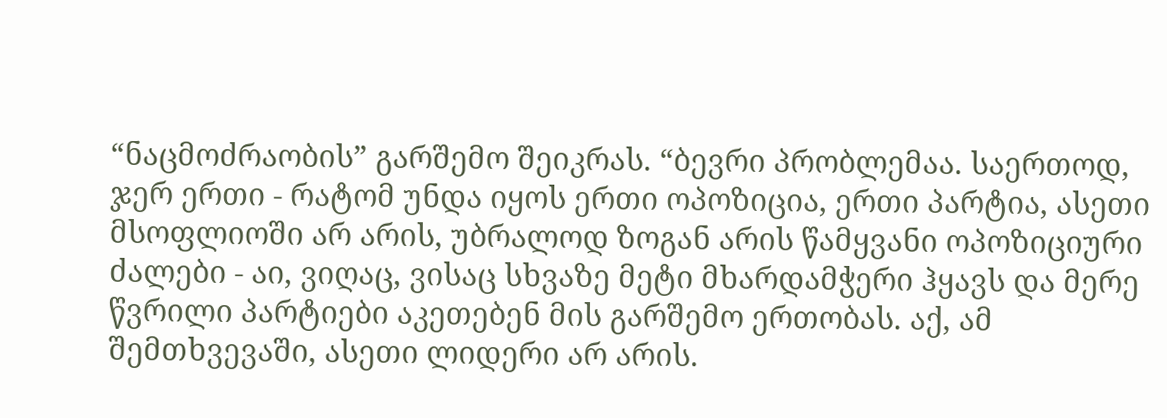“ნაცმოძრაობის” გარშემო შეიკრას. “ბევრი პრობლემაა. საერთოდ, ჯერ ერთი - რატომ უნდა იყოს ერთი ოპოზიცია, ერთი პარტია, ასეთი მსოფლიოში არ არის, უბრალოდ ზოგან არის წამყვანი ოპოზიციური ძალები - აი, ვიღაც, ვისაც სხვაზე მეტი მხარდამჭერი ჰყავს და მერე წვრილი პარტიები აკეთებენ მის გარშემო ერთობას. აქ, ამ შემთხვევაში, ასეთი ლიდერი არ არის.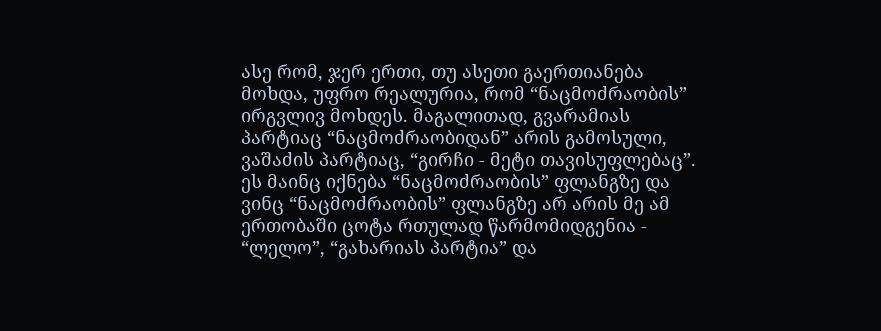ასე რომ, ჯერ ერთი, თუ ასეთი გაერთიანება მოხდა, უფრო რეალურია, რომ “ნაცმოძრაობის” ირგვლივ მოხდეს. მაგალითად, გვარამიას პარტიაც “ნაცმოძრაობიდან” არის გამოსული, ვაშაძის პარტიაც, “გირჩი - მეტი თავისუფლებაც”. ეს მაინც იქნება “ნაცმოძრაობის” ფლანგზე და ვინც “ნაცმოძრაობის” ფლანგზე არ არის მე ამ ერთობაში ცოტა რთულად წარმომიდგენია - “ლელო”, “გახარიას პარტია” და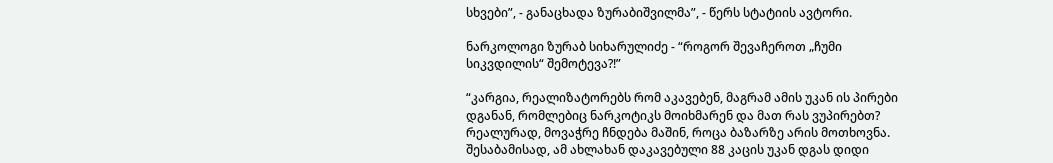სხვები”, - განაცხადა ზურაბიშვილმა”, - წერს სტატიის ავტორი.

ნარკოლოგი ზურაბ სიხარულიძე - “როგორ შევაჩეროთ „ჩუმი სიკვდილის“ შემოტევა?!”

“კარგია, რეალიზატორებს რომ აკავებენ, მაგრამ ამის უკან ის პირები დგანან, რომლებიც ნარკოტიკს მოიხმარენ და მათ რას ვუპირებთ? რეალურად, მოვაჭრე ჩნდება მაშინ, როცა ბაზარზე არის მოთხოვნა. შესაბამისად, ამ ახლახან დაკავებული 88 კაცის უკან დგას დიდი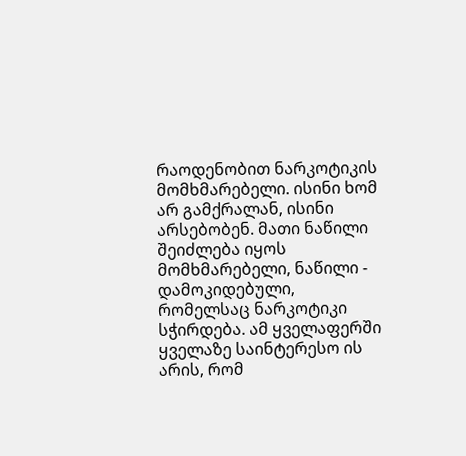რაოდენობით ნარკოტიკის მომხმარებელი. ისინი ხომ არ გამქრალან, ისინი არსებობენ. მათი ნაწილი შეიძლება იყოს მომხმარებელი, ნაწილი - დამოკიდებული, რომელსაც ნარკოტიკი სჭირდება. ამ ყველაფერში ყველაზე საინტერესო ის არის, რომ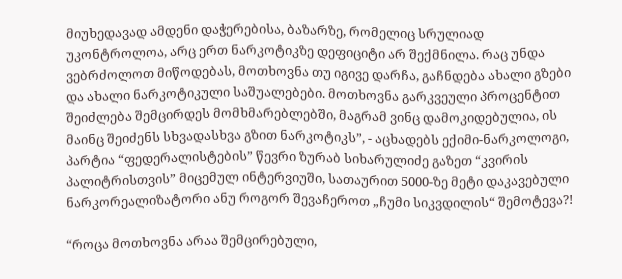მიუხედავად ამდენი დაჭერებისა, ბაზარზე, რომელიც სრულიად უკონტროლოა, არც ერთ ნარკოტიკზე დეფიციტი არ შექმნილა. რაც უნდა ვებრძოლოთ მიწოდებას, მოთხოვნა თუ იგივე დარჩა, გაჩნდება ახალი გზები და ახალი ნარკოტიკული საშუალებები. მოთხოვნა გარკვეული პროცენტით შეიძლება შემცირდეს მომხმარებლებში, მაგრამ ვინც დამოკიდებულია, ის მაინც შეიძენს სხვადასხვა გზით ნარკოტიკს”, - აცხადებს ექიმი-ნარკოლოგი, პარტია “ფედერალისტების” წევრი ზურაბ სიხარულიძე გაზეთ “კვირის პალიტრისთვის” მიცემულ ინტერვიუში, სათაურით 5000-ზე მეტი დაკავებული ნარკორეალიზატორი ანუ როგორ შევაჩეროთ „ჩუმი სიკვდილის“ შემოტევა?!

“როცა მოთხოვნა არაა შემცირებული,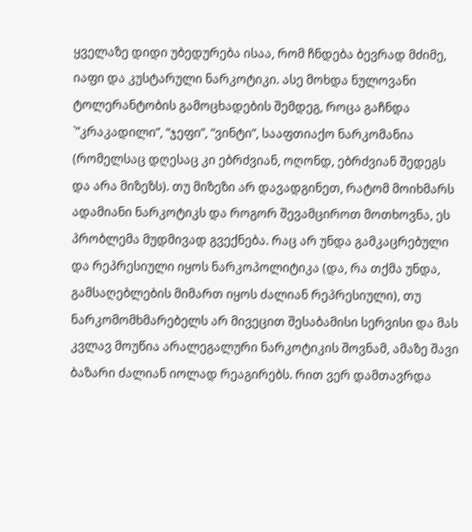ყველაზე დიდი უბედურება ისაა, რომ ჩნდება ბევრად მძიმე, იაფი და კუსტარული ნარკოტიკი. ასე მოხდა ნულოვანი ტოლერანტობის გამოცხადების შემდეგ, როცა გაჩნდა `”კრაკადილი”, “ჯეფი”, “ვინტი”, სააფთიაქო ნარკომანია (რომელსაც დღესაც კი ებრძვიან, ოღონდ, ებრძვიან შედეგს და არა მიზეზს). თუ მიზეზი არ დავადგინეთ, რატომ მოიხმარს ადამიანი ნარკოტიკს და როგორ შევამციროთ მოთხოვნა, ეს პრობლემა მუდმივად გვექნება. რაც არ უნდა გამკაცრებული და რეპრესიული იყოს ნარკოპოლიტიკა (და, რა თქმა უნდა, გამსაღებლების მიმართ იყოს ძალიან რეპრესიული), თუ ნარკომომხმარებელს არ მივეცით შესაბამისი სერვისი და მას კვლავ მოუწია არალეგალური ნარკოტიკის შოვნამ, ამაზე შავი ბაზარი ძალიან იოლად რეაგირებს. რით ვერ დამთავრდა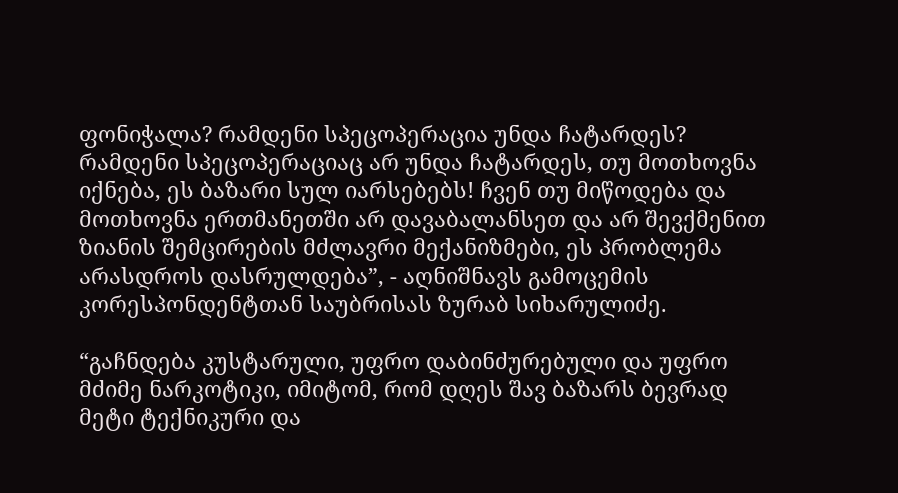ფონიჭალა? რამდენი სპეცოპერაცია უნდა ჩატარდეს? რამდენი სპეცოპერაციაც არ უნდა ჩატარდეს, თუ მოთხოვნა იქნება, ეს ბაზარი სულ იარსებებს! ჩვენ თუ მიწოდება და მოთხოვნა ერთმანეთში არ დავაბალანსეთ და არ შევქმენით ზიანის შემცირების მძლავრი მექანიზმები, ეს პრობლემა არასდროს დასრულდება”, - აღნიშნავს გამოცემის კორესპონდენტთან საუბრისას ზურაბ სიხარულიძე.

“გაჩნდება კუსტარული, უფრო დაბინძურებული და უფრო მძიმე ნარკოტიკი, იმიტომ, რომ დღეს შავ ბაზარს ბევრად მეტი ტექნიკური და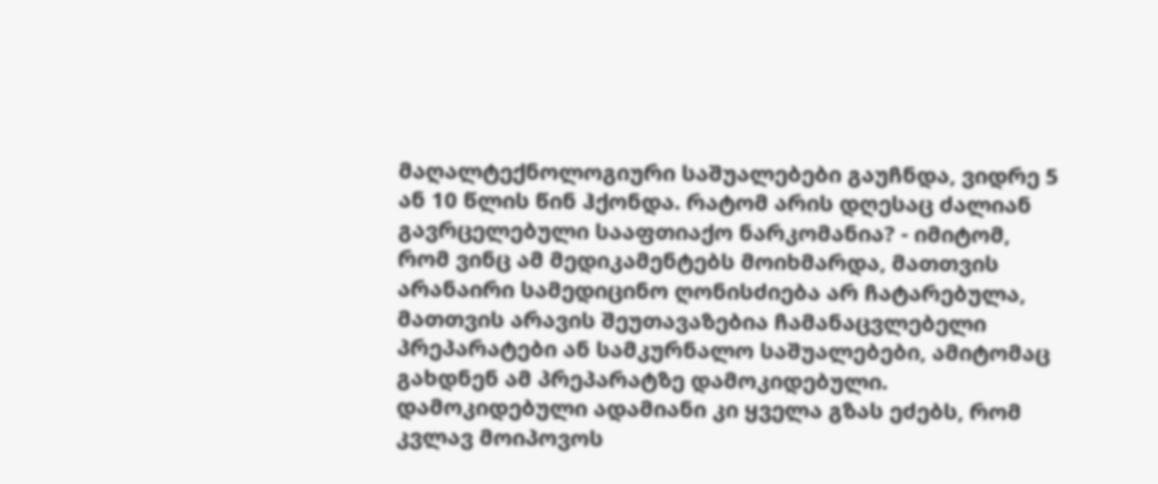მაღალტექნოლოგიური საშუალებები გაუჩნდა, ვიდრე 5 ან 10 წლის წინ ჰქონდა. რატომ არის დღესაც ძალიან გავრცელებული სააფთიაქო ნარკომანია? - იმიტომ, რომ ვინც ამ მედიკამენტებს მოიხმარდა, მათთვის არანაირი სამედიცინო ღონისძიება არ ჩატარებულა, მათთვის არავის შეუთავაზებია ჩამანაცვლებელი პრეპარატები ან სამკურნალო საშუალებები, ამიტომაც გახდნენ ამ პრეპარატზე დამოკიდებული. დამოკიდებული ადამიანი კი ყველა გზას ეძებს, რომ კვლავ მოიპოვოს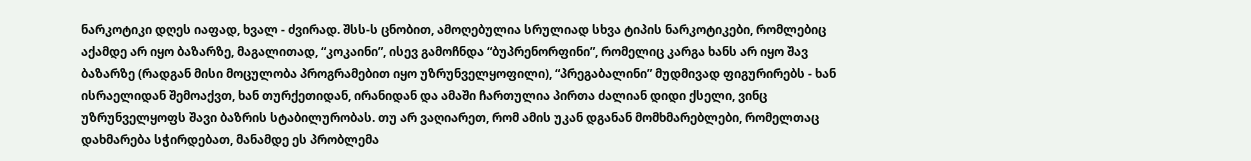ნარკოტიკი დღეს იაფად, ხვალ - ძვირად. შსს-ს ცნობით, ამოღებულია სრულიად სხვა ტიპის ნარკოტიკები, რომლებიც აქამდე არ იყო ბაზარზე, მაგალითად, “კოკაინი”, ისევ გამოჩნდა “ბუპრენორფინი”, რომელიც კარგა ხანს არ იყო შავ ბაზარზე (რადგან მისი მოცულობა პროგრამებით იყო უზრუნველყოფილი), “პრეგაბალინი” მუდმივად ფიგურირებს - ხან ისრაელიდან შემოაქვთ, ხან თურქეთიდან, ირანიდან და ამაში ჩართულია პირთა ძალიან დიდი ქსელი, ვინც უზრუნველყოფს შავი ბაზრის სტაბილურობას. თუ არ ვაღიარეთ, რომ ამის უკან დგანან მომხმარებლები, რომელთაც დახმარება სჭირდებათ, მანამდე ეს პრობლემა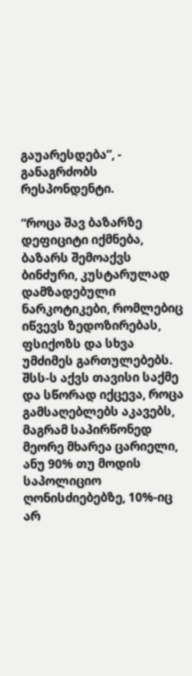გაუარესდება”, - განაგრძობს რესპონდენტი.

“როცა შავ ბაზარზე დეფიციტი იქმნება, ბაზარს შემოაქვს ბინძური, კუსტარულად დამზადებული ნარკოტიკები, რომლებიც იწვევს ზედოზირებას, ფსიქოზს და სხვა უმძიმეს გართულებებს. შსს-ს აქვს თავისი საქმე და სწორად იქცევა, როცა გამსაღებლებს აკავებს, მაგრამ საპირწონედ მეორე მხარეა ცარიელი, ანუ 90% თუ მოდის საპოლიციო ღონისძიებებზე, 10%-იც არ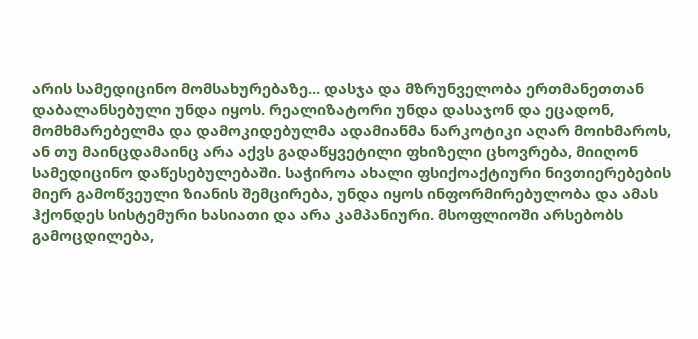არის სამედიცინო მომსახურებაზე... დასჯა და მზრუნველობა ერთმანეთთან დაბალანსებული უნდა იყოს. რეალიზატორი უნდა დასაჯონ და ეცადონ, მომხმარებელმა და დამოკიდებულმა ადამიანმა ნარკოტიკი აღარ მოიხმაროს, ან თუ მაინცდამაინც არა აქვს გადაწყვეტილი ფხიზელი ცხოვრება, მიიღონ სამედიცინო დაწესებულებაში. საჭიროა ახალი ფსიქოაქტიური ნივთიერებების მიერ გამოწვეული ზიანის შემცირება, უნდა იყოს ინფორმირებულობა და ამას ჰქონდეს სისტემური ხასიათი და არა კამპანიური. მსოფლიოში არსებობს გამოცდილება,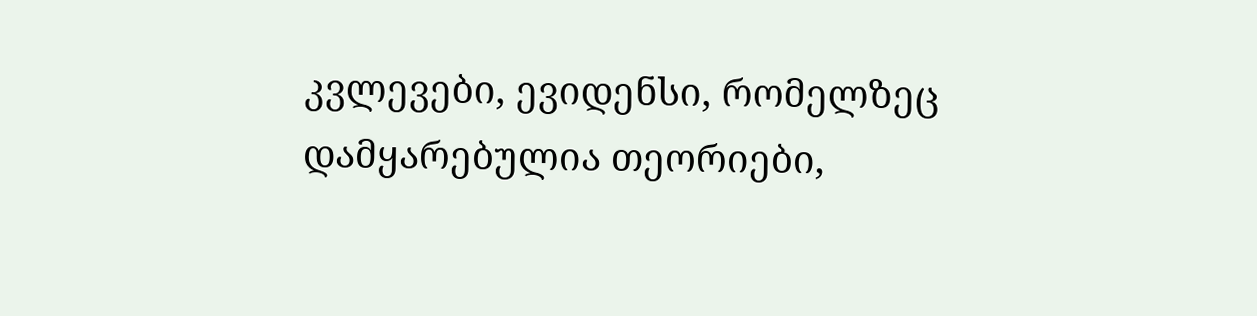კვლევები, ევიდენსი, რომელზეც დამყარებულია თეორიები,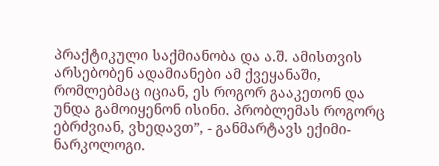პრაქტიკული საქმიანობა და ა.შ. ამისთვის არსებობენ ადამიანები ამ ქვეყანაში, რომლებმაც იციან, ეს როგორ გააკეთონ და უნდა გამოიყენონ ისინი. პრობლემას როგორც ებრძვიან, ვხედავთ”, - განმარტავს ექიმი-ნარკოლოგი.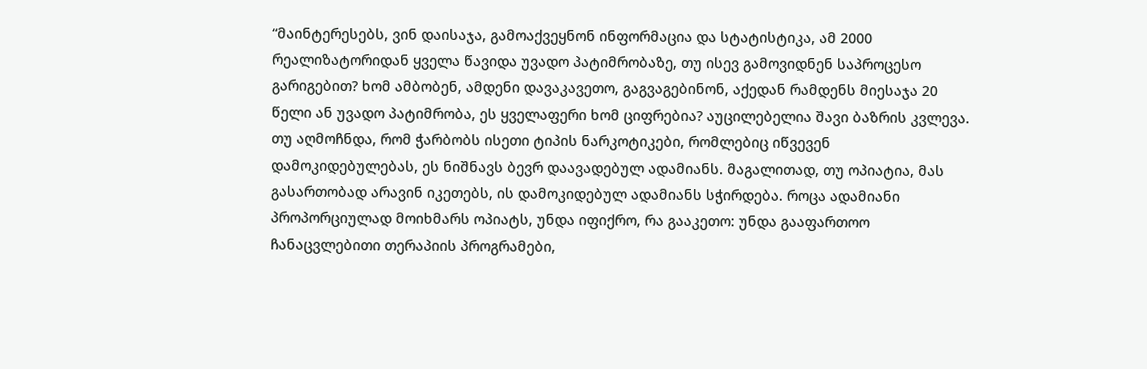“მაინტერესებს, ვინ დაისაჯა, გამოაქვეყნონ ინფორმაცია და სტატისტიკა, ამ 2000 რეალიზატორიდან ყველა წავიდა უვადო პატიმრობაზე, თუ ისევ გამოვიდნენ საპროცესო გარიგებით? ხომ ამბობენ, ამდენი დავაკავეთო, გაგვაგებინონ, აქედან რამდენს მიესაჯა 20 წელი ან უვადო პატიმრობა, ეს ყველაფერი ხომ ციფრებია? აუცილებელია შავი ბაზრის კვლევა. თუ აღმოჩნდა, რომ ჭარბობს ისეთი ტიპის ნარკოტიკები, რომლებიც იწვევენ დამოკიდებულებას, ეს ნიშნავს ბევრ დაავადებულ ადამიანს. მაგალითად, თუ ოპიატია, მას გასართობად არავინ იკეთებს, ის დამოკიდებულ ადამიანს სჭირდება. როცა ადამიანი პროპორციულად მოიხმარს ოპიატს, უნდა იფიქრო, რა გააკეთო: უნდა გააფართოო ჩანაცვლებითი თერაპიის პროგრამები,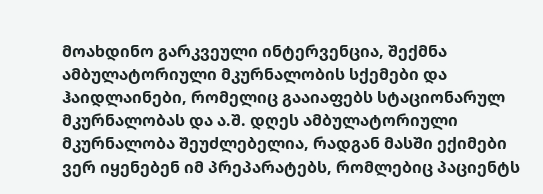მოახდინო გარკვეული ინტერვენცია, შექმნა ამბულატორიული მკურნალობის სქემები და ჰაიდლაინები, რომელიც გააიაფებს სტაციონარულ მკურნალობას და ა.შ. დღეს ამბულატორიული მკურნალობა შეუძლებელია, რადგან მასში ექიმები ვერ იყენებენ იმ პრეპარატებს, რომლებიც პაციენტს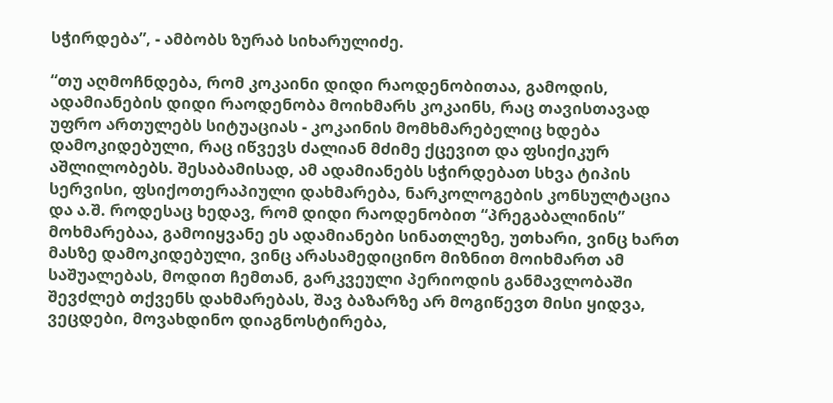სჭირდება”, - ამბობს ზურაბ სიხარულიძე.

“თუ აღმოჩნდება, რომ კოკაინი დიდი რაოდენობითაა, გამოდის, ადამიანების დიდი რაოდენობა მოიხმარს კოკაინს, რაც თავისთავად უფრო ართულებს სიტუაციას - კოკაინის მომხმარებელიც ხდება დამოკიდებული, რაც იწვევს ძალიან მძიმე ქცევით და ფსიქიკურ აშლილობებს. შესაბამისად, ამ ადამიანებს სჭირდებათ სხვა ტიპის სერვისი, ფსიქოთერაპიული დახმარება, ნარკოლოგების კონსულტაცია და ა.შ. როდესაც ხედავ, რომ დიდი რაოდენობით “პრეგაბალინის” მოხმარებაა, გამოიყვანე ეს ადამიანები სინათლეზე, უთხარი, ვინც ხართ მასზე დამოკიდებული, ვინც არასამედიცინო მიზნით მოიხმართ ამ საშუალებას, მოდით ჩემთან, გარკვეული პერიოდის განმავლობაში შევძლებ თქვენს დახმარებას, შავ ბაზარზე არ მოგიწევთ მისი ყიდვა, ვეცდები, მოვახდინო დიაგნოსტირება,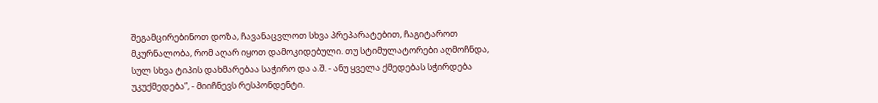შეგამცირებინოთ დოზა, ჩავანაცვლოთ სხვა პრეპარატებით, ჩაგიტაროთ მკურნალობა, რომ აღარ იყოთ დამოკიდებული. თუ სტიმულატორები აღმოჩნდა, სულ სხვა ტიპის დახმარებაა საჭირო და ა.შ. - ანუ ყველა ქმედებას სჭირდება უკუქმედება”, - მიიჩნევს რესპონდენტი.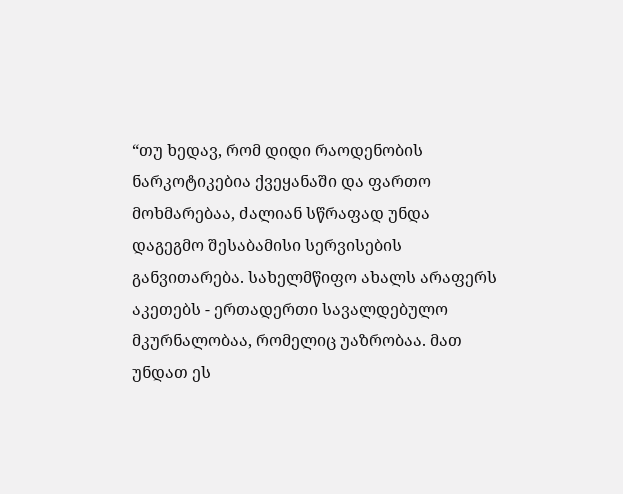“თუ ხედავ, რომ დიდი რაოდენობის ნარკოტიკებია ქვეყანაში და ფართო მოხმარებაა, ძალიან სწრაფად უნდა დაგეგმო შესაბამისი სერვისების განვითარება. სახელმწიფო ახალს არაფერს აკეთებს - ერთადერთი სავალდებულო მკურნალობაა, რომელიც უაზრობაა. მათ უნდათ ეს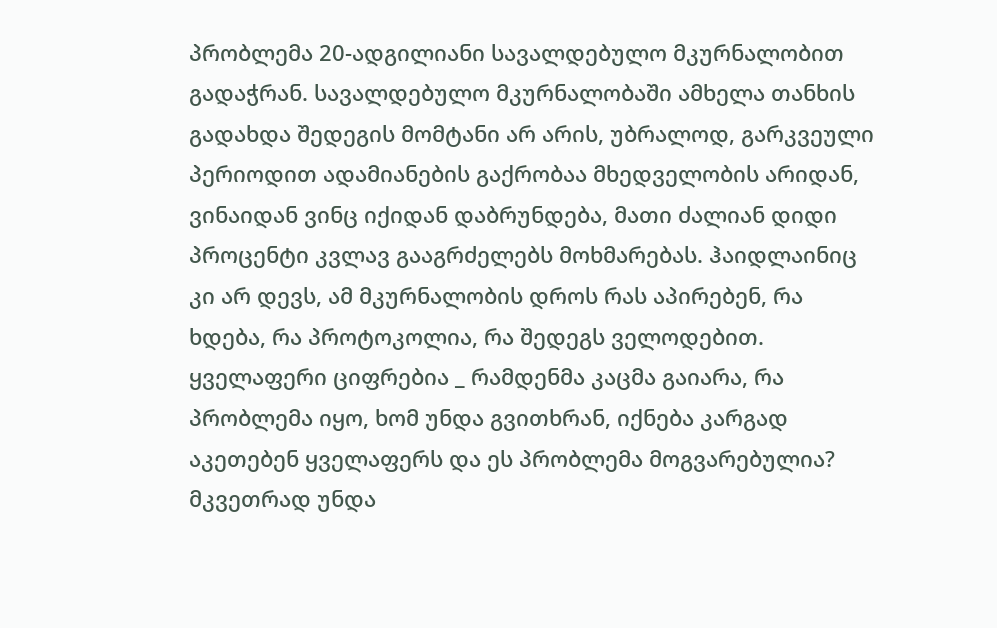პრობლემა 20-ადგილიანი სავალდებულო მკურნალობით გადაჭრან. სავალდებულო მკურნალობაში ამხელა თანხის გადახდა შედეგის მომტანი არ არის, უბრალოდ, გარკვეული პერიოდით ადამიანების გაქრობაა მხედველობის არიდან, ვინაიდან ვინც იქიდან დაბრუნდება, მათი ძალიან დიდი პროცენტი კვლავ გააგრძელებს მოხმარებას. ჰაიდლაინიც კი არ დევს, ამ მკურნალობის დროს რას აპირებენ, რა ხდება, რა პროტოკოლია, რა შედეგს ველოდებით. ყველაფერი ციფრებია _ რამდენმა კაცმა გაიარა, რა პრობლემა იყო, ხომ უნდა გვითხრან, იქნება კარგად აკეთებენ ყველაფერს და ეს პრობლემა მოგვარებულია? მკვეთრად უნდა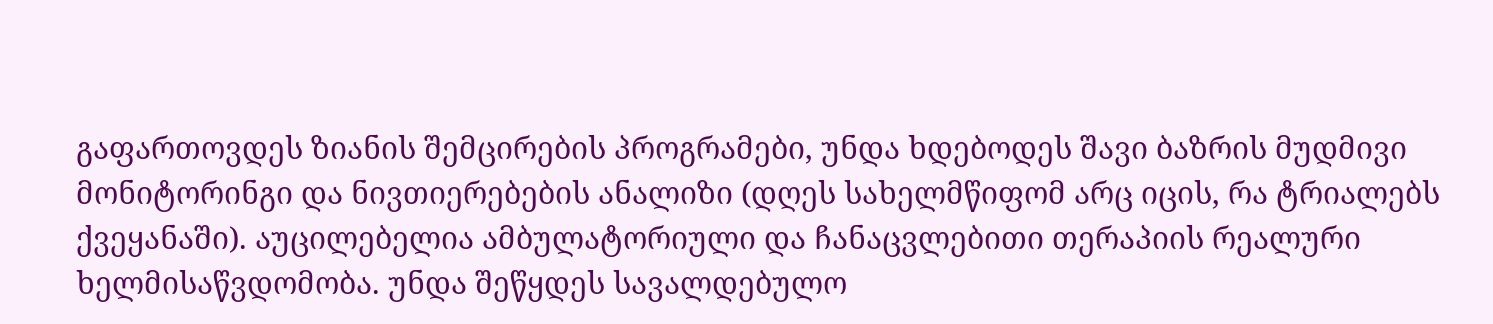გაფართოვდეს ზიანის შემცირების პროგრამები, უნდა ხდებოდეს შავი ბაზრის მუდმივი მონიტორინგი და ნივთიერებების ანალიზი (დღეს სახელმწიფომ არც იცის, რა ტრიალებს ქვეყანაში). აუცილებელია ამბულატორიული და ჩანაცვლებითი თერაპიის რეალური ხელმისაწვდომობა. უნდა შეწყდეს სავალდებულო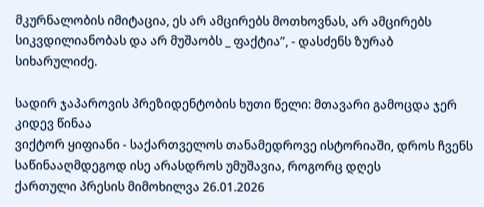მკურნალობის იმიტაცია, ეს არ ამცირებს მოთხოვნას, არ ამცირებს სიკვდილიანობას და არ მუშაობს _ ფაქტია”, - დასძენს ზურაბ სიხარულიძე.

სადირ ჯაპაროვის პრეზიდენტობის ხუთი წელი: მთავარი გამოცდა ჯერ კიდევ წინაა
ვიქტორ ყიფიანი - საქართველოს თანამედროვე ისტორიაში, დროს ჩვენს საწინააღმდეგოდ ისე არასდროს უმუშავია, როგორც დღეს
ქართული პრესის მიმოხილვა 26.01.2026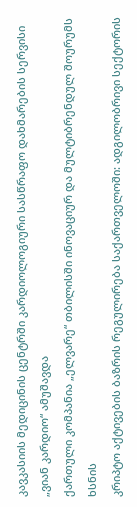კავკასიის მედიცინის ცენტრში კარდიოლოგიური სასწრაფო დახმარების სერვისი „ვიან კარდიო“ ამუშავდა
ქართული კომპანია „ელვარე“ თბილისში ინოვაციურ და მულტიბრენდულ შოურუმს ხსნის
კრიპტო აქტივების ბაზრის რეგულირება საქართველოში: ადგილობრივი სექტორის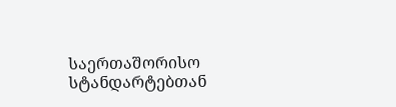საერთაშორისო სტანდარტებთან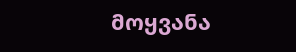მოყვანა